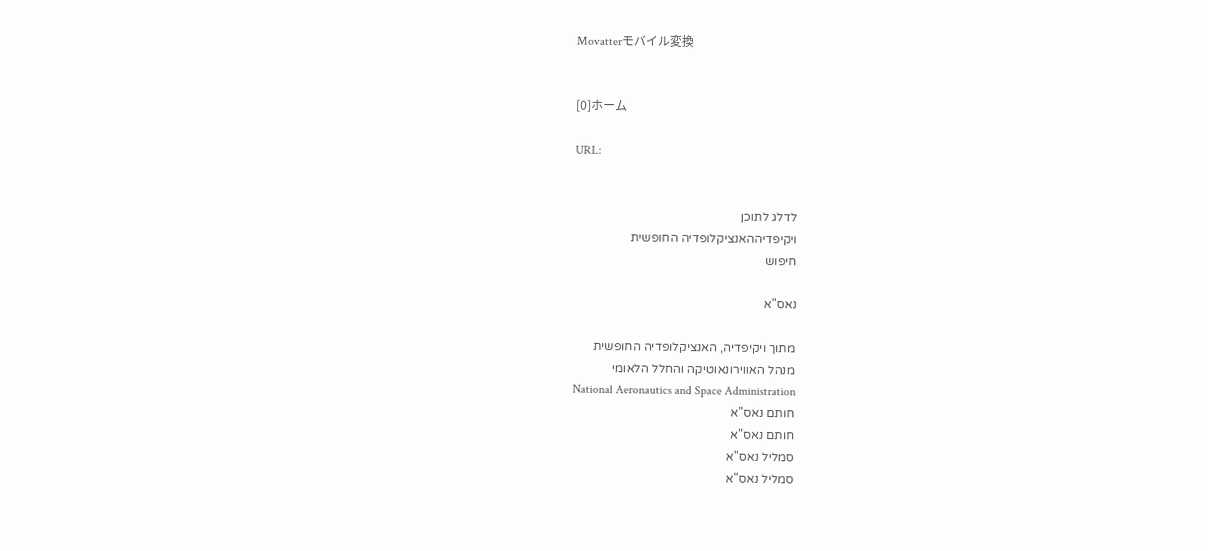Movatterモバイル変換


[0]ホーム

URL:


לדלג לתוכן
ויקיפדיההאנציקלופדיה החופשית
חיפוש

נאס"א

מתוך ויקיפדיה, האנציקלופדיה החופשית
מנהל האווירונאוטיקה והחלל הלאומי
National Aeronautics and Space Administration
חותם נאס"א
חותם נאס"א
סמליל נאס"א
סמליל נאס"א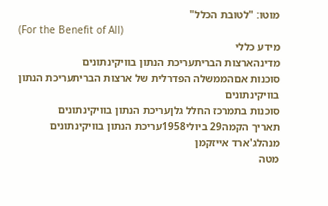מוטו: "לטובת הכלל"
(For the Benefit of All)
מידע כללי
מדינהארצות הבריתעריכת הנתון בוויקינתונים
סוכנות אםהממשלה הפדרלית של ארצות הבריתעריכת הנתון בוויקינתונים
סוכנות בתמרכז החלל גלןעריכת הנתון בוויקינתונים
תאריך הקמה29 ביולי1958עריכת הנתון בוויקינתונים
מנהלג'ארד אייזקמן
מטה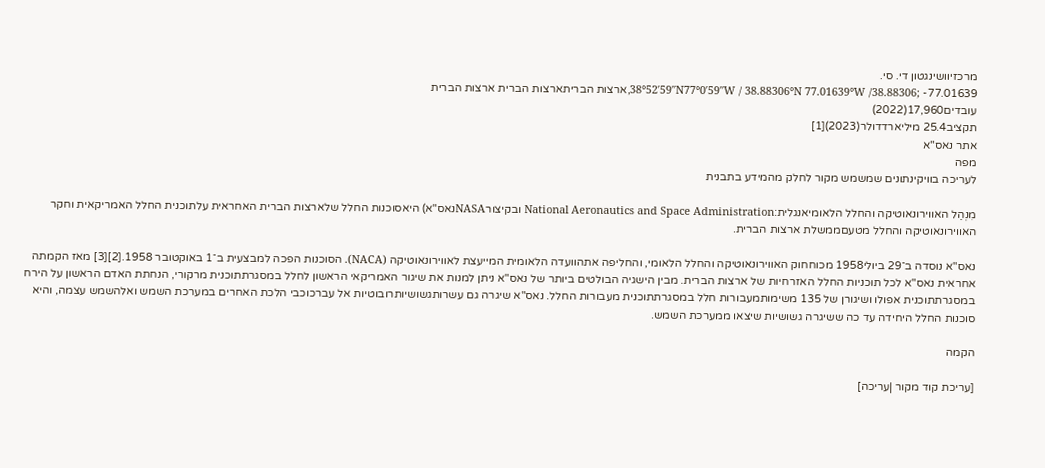מרכזיוושינגטון די. סי.
38°52′59″N77°0′59″W / 38.88306°N 77.01639°W /38.88306; -77.01639,ארצות הבריתארצות הברית ארצות הברית
עובדים17,960(2022)
תקציב25.4 מיליארדדולר(2023)[1]
אתר נאס"א
מפה
לעריכה בוויקינתונים שמשמש מקור לחלק מהמידע בתבנית

מִנְהַל האווירונאוטיקה והחלל הלאומיאנגלית:National Aeronautics and Space Administration ובקיצורNASAנאס"א) היאסוכנות החלל שלארצות הברית האחראית עלתוכנית החלל האמריקאית וחקר האווירונאוטיקה והחלל מטעםממשלת ארצות הברית.

נאס"א נוסדה ב־29 ביולי1958 מכוחחוק האווירונאוטיקה והחלל הלאומי, והחליפה אתהוועדה הלאומית המייעצת לאווירונאוטיקה (NACA). הסוכנות הפכה למבצעית ב־1 באוקטובר 1958.[2][3] מאז הקמתה אחראית נאס"א לכל תוכניות החלל האזרחיות של ארצות הברית. מבין הישגיה הבולטים ביותר של נאס"א ניתן למנות את שיגור האמריקאי הראשון לחלל במסגרתתוכנית מרקורי, הנחתת האדם הראשון על הירח במסגרתתוכנית אפולו ושיגורן של 135 משימותמעבורות חלל במסגרתתוכנית מעבורות החלל. נאס"א שיגרה גם עשרותגשושיותרובוטיות אל עברכוכבי הלכת האחרים במערכת השמש ואלהשמש עצמה, והיא סוכנות החלל היחידה עד כה ששיגרה גשושיות שיצאו ממערכת השמש.

הקמה

[עריכת קוד מקור |עריכה]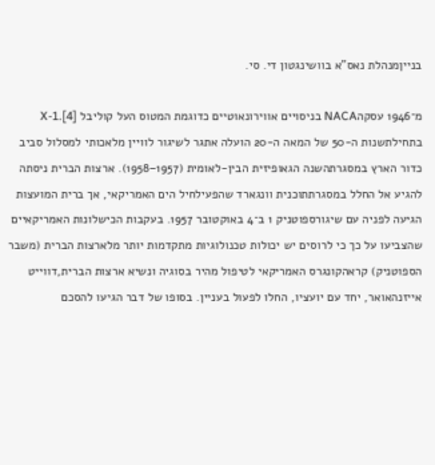בנייןמנהלת נאס"א בוושינגטון די. סי.

מ־1946 עסקהNACA בניסויים אווירונאוטיים כדוגמת המטוס העל קוליבל X-1.[4] בתחילתשנות ה-50 של המאה ה-20 הועלה אתגר לשיגור לוויין מלאכותי למסלול סביב כדור הארץ במסגרתהשנה הגאופיזית הבין-לאומית (1957–1958). ארצות הברית ניסתה להגיע אל החלל במסגרתתוכנית וונגארד שהפעילחיל הים האמריקאי, אך ברית המועצות הגיעה לפניה עם שיגורספוטניק 1 ב־4 באוקטובר 1957. בעקבות הכישלונות האמריקאיים שהצביעו על כך כי לרוסים יש יכולות טכנולוגיות מתקדמות יותר מלארצות הברית (משבר הספוטניק) קראהקונגרס האמריקאי לטיפול מהיר בסוגיה ונשיא ארצות הברית,דווייט אייזנהאואר, יחד עם יועציו, החלו לפעול בעניין. בסופו של דבר הגיעו להסכם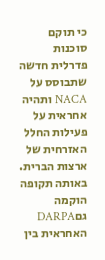כי תוקם סוכנות פדרלית חדשה שתבוסס על NACA ותהיה אחראית על פעילות החלל האזרחית של ארצות הברית. באותה תקופה הוקמה גםDARPA האחראית בין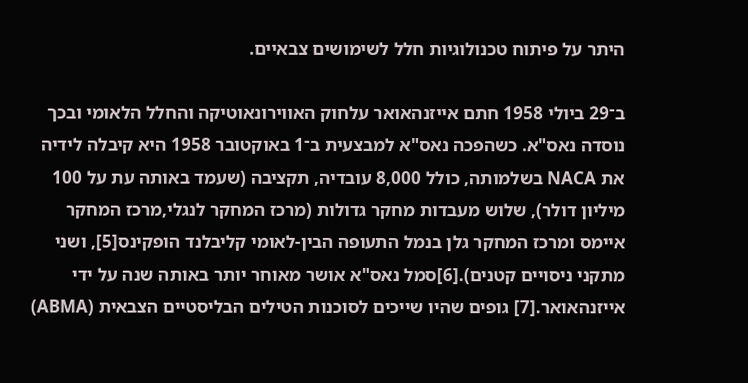היתר על פיתוח טכנולוגיות חלל לשימושים צבאיים.

ב־29 ביולי 1958 חתם אייזנהאואר עלחוק האווירונאוטיקה והחלל הלאומי ובכך נוסדה נאס"א. כשהפכה נאס"א למבצעית ב־1 באוקטובר 1958 היא קיבלה לידיה את NACA בשלמותה, כולל 8,000 עובדיה, תקציבה (שעמד באותה עת על 100 מיליון דולר), שלוש מעבדות מחקר גדולות (מרכז המחקר לנגלי,מרכז המחקר איימס ומרכז המחקר גלן בנמל התעופה הבין-לאומי קליבלנד הופקינס[5], ושני מתקני ניסויים קטנים).[6]סמל נאס"א אושר מאוחר יותר באותה שנה על ידי אייזנהאואר.[7] גופים שהיו שייכים לסוכנות הטילים הבליסטיים הצבאית (ABMA)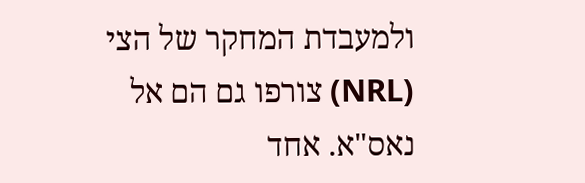ולמעבדת המחקר של הצי (NRL) צורפו גם הם אל נאס"א. אחד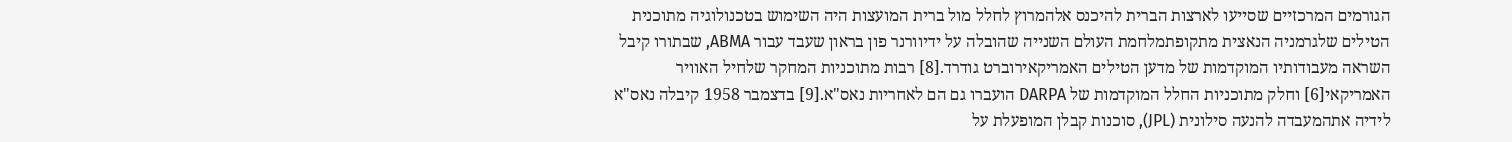הגורמים המרכזיים שסייעו לארצות הברית להיכנס אלהמרוץ לחלל מול ברית המועצות היה השימוש בטכנולוגיה מתוכנית הטילים שלגרמניה הנאצית מתקופתמלחמת העולם השנייה שהובלה על ידיוורנר פון בראון שעבד עבור ABMA, שבתורו קיבל השראה מעבודותיו המוקדמות של מדען הטילים האמריקאירוברט גודרד.[8] רבות מתוכניות המחקר שלחיל האוויר האמריקאי[6] וחלק מתוכניות החלל המוקדמות של DARPA הועברו גם הם לאחריות נאס"א.[9] בדצמבר 1958 קיבלה נאס"א לידיה אתהמעבדה להנעה סילונית (JPL), סוכנות קבלן המופעלת על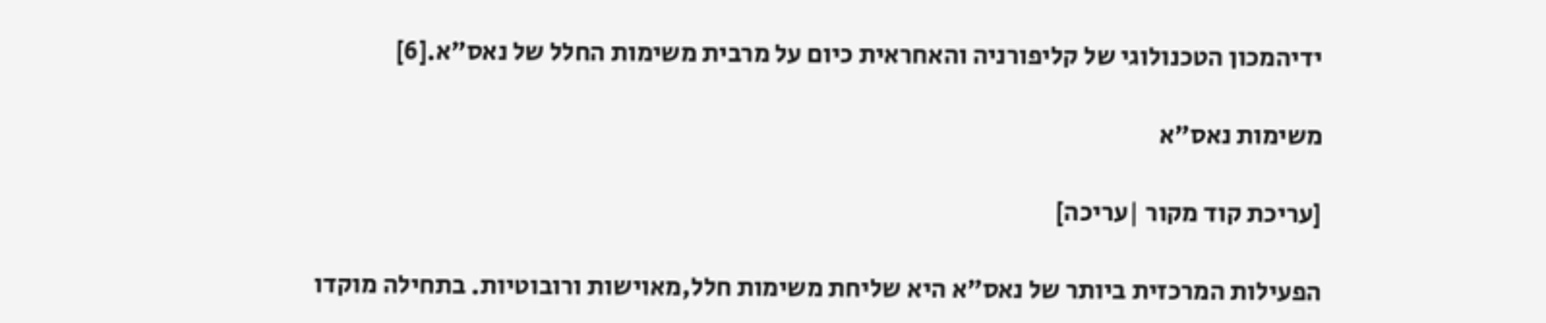ידיהמכון הטכנולוגי של קליפורניה והאחראית כיום על מרבית משימות החלל של נאס"א.[6]

משימות נאס"א

[עריכת קוד מקור |עריכה]

הפעילות המרכזית ביותר של נאס"א היא שליחת משימות חלל,מאוישות ורובוטיות. בתחילה מוקדו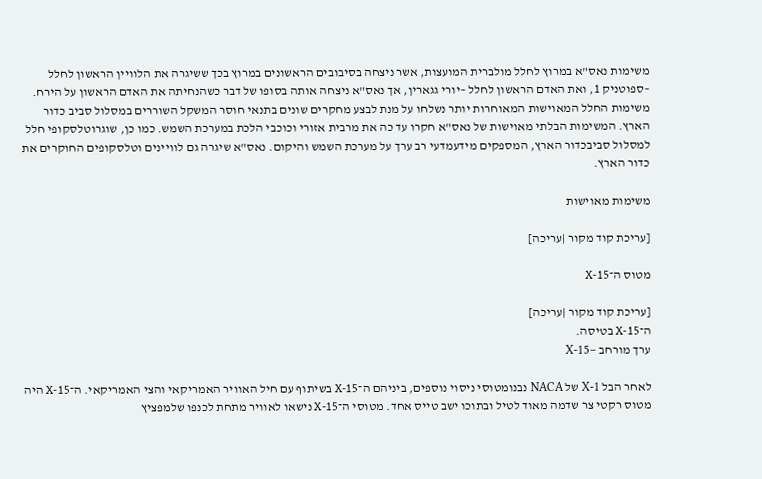משימות נאס"א במרוץ לחלל מולברית המועצות, אשר ניצחה בסיבובים הראשונים במרוץ בכך ששיגרה את הלוויין הראשון לחלל –ספוטניק 1, ואת האדם הראשון לחלל –יורי גגארין, אך נאס"א ניצחה אותה בסופו של דבר כשהנחיתה את האדם הראשון על הירח. משימות החלל המאוישות המאוחרות יותר נשלחו על מנת לבצע מחקרים שונים בתנאי חוסר המשקל השוררים במסלול סביב כדור הארץ. המשימות הבלתי מאוישות של נאס"א חקרו עד כה את מרבית אזורי וכוכבי הלכת במערכת השמש. כמו כן, שוגרוטלסקופי חלל למסלול סביבכדור הארץ, המספקים מידעמדעי רב ערך על מערכת השמש והיקום. נאס"א שיגרה גם לוויינים וטלסקופים החוקרים את כדור הארץ.

משימות מאוישות

[עריכת קוד מקור |עריכה]

מטוס ה־X-15

[עריכת קוד מקור |עריכה]
ה־X-15 בטיסה.
ערך מורחב –X-15

לאחר הבל X-1 של NACA נבנומטוסי ניסוי נוספים, ביניהם ה־X-15 בשיתוף עם חיל האוויר האמריקאי והצי האמריקאי. ה־X-15 היה מטוס רקטי צר שדמה מאוד לטיל ובתוכו ישב טייס אחד. מטוסי ה־X-15 נישאו לאוויר מתחת לכנפו שלמפציץ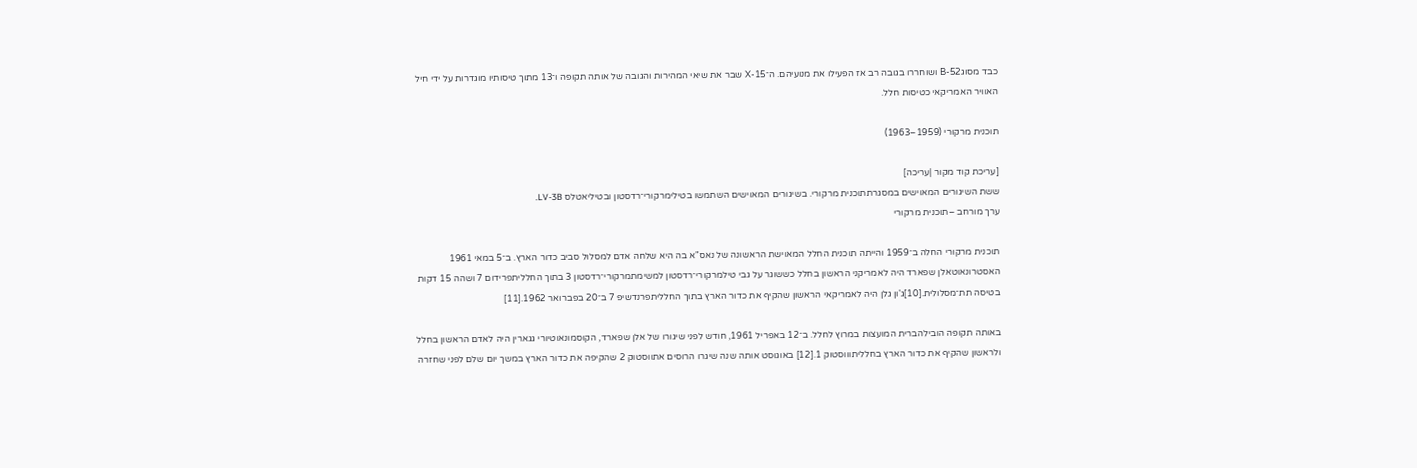כבד מסוגB-52 ושוחררו בגובה רב אז הפעילו את מנועיהם. ה־X-15 שבר את שיאי המהירות והגובה של אותה תקופה ו־13 מתוך טיסותיו מוגדרות על ידי חיל האוויר האמריקאי כטיסות חלל.

תוכנית מרקורי (1959–1963)

[עריכת קוד מקור |עריכה]
ששת השיגורים המאוישים במסגרתתוכנית מרקורי. בשיגורים המאוישים השתמשו בטילימרקורי־רדסטון ובטיליאטלס LV-3B.
ערך מורחב –תוכנית מרקורי

תוכנית מרקורי החלה ב־1959 והייתה תוכנית החלל המאוישת הראשונה של נאס"א בה היא שלחה אדם למסלול סביב כדור הארץ. ב־5 במאי 1961 האסטרונאוטאלן שפארד היה לאמריקני הראשון בחלל כששוגר על גבי טילמרקורי־רדסטון למשימתמרקורי־רדסטון 3 בתוך החלליתפרידום 7 ושהה 15 דקות בטיסה תת־מסלולית.[10]ג'ון גלן היה לאמריקאי הראשון שהקיף את כדור הארץ בתוך החלליתפרנדשיפ 7 ב־20 בפברואר 1962.[11]

באותה תקופה הובילהברית המועצות במרוץ לחלל. ב־12 באפריל 1961, חודש לפני שיגורו של אלן שפארד, הקוסמונאוטיורי גגארין היה לאדם הראשון בחלל ולראשון שהקיף את כדור הארץ בחלליתוווסטוק 1.[12] באוגוסט אותה שנה שיגרו הרוסים אתווסטוק 2 שהקיפה את כדור הארץ במשך יום שלם לפני שחזרה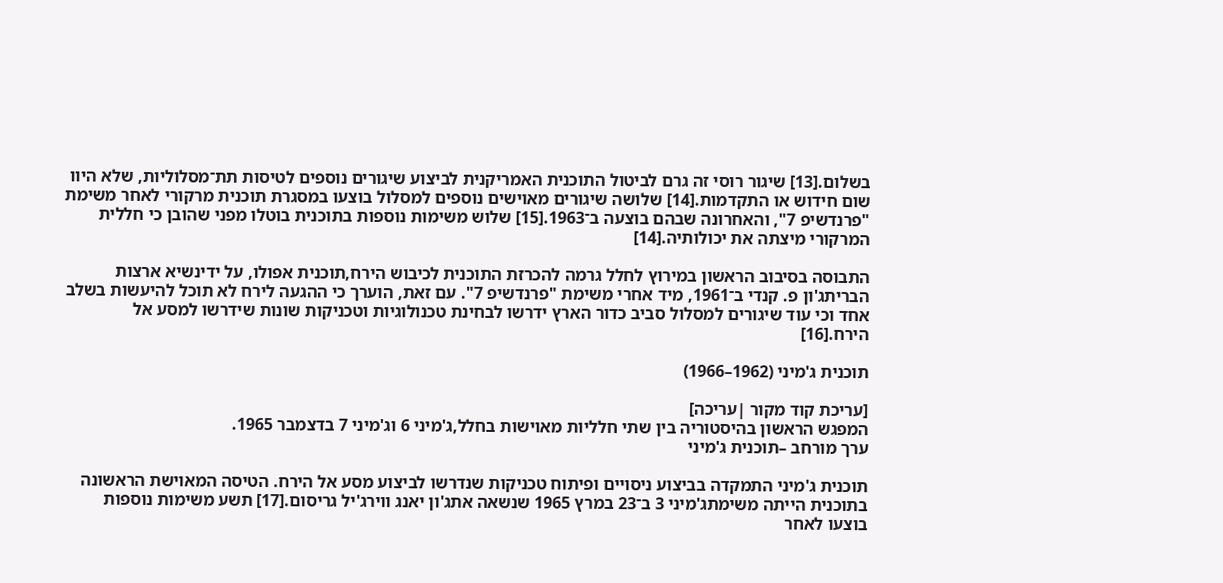בשלום.[13] שיגור רוסי זה גרם לביטול התוכנית האמריקנית לביצוע שיגורים נוספים לטיסות תת־מסלוליות, שלא היוו שום חידוש או התקדמות.[14] שלושה שיגורים מאוישים נוספים למסלול בוצעו במסגרת תוכנית מרקורי לאחר משימת "פרנדשיפ 7", והאחרונה שבהם בוצעה ב־1963.[15] שלוש משימות נוספות בתוכנית בוטלו מפני שהובן כי חללית המרקורי מיצתה את יכולותיה.[14]

התבוסה בסיבוב הראשון במירוץ לחלל גרמה להכרזת התוכנית לכיבוש הירח,תוכנית אפולו, על ידינשיא ארצות הבריתג'ון פ. קנדי ב־1961, מיד אחרי משימת "פרנדשיפ 7". עם זאת, הוערך כי ההגעה לירח לא תוכל להיעשות בשלב אחד וכי עוד שיגורים למסלול סביב כדור הארץ ידרשו לבחינת טכנולוגיות וטכניקות שונות שידרשו למסע אל הירח.[16]

תוכנית ג'מיני (1962–1966)

[עריכת קוד מקור |עריכה]
המפגש הראשון בהיסטוריה בין שתי חלליות מאוישות בחלל,ג'מיני 6 וג'מיני 7 בדצמבר 1965.
ערך מורחב –תוכנית ג'מיני

תוכנית ג'מיני התמקדה בביצוע ניסויים ופיתוח טכניקות שנדרשו לביצוע מסע אל הירח. הטיסה המאוישת הראשונה בתוכנית הייתה משימתג'מיני 3 ב־23 במרץ 1965 שנשאה אתג'ון יאנג ווירג'יל גריסום.[17] תשע משימות נוספות בוצעו לאחר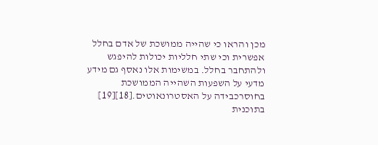מכן והראו כי שהייה ממושכת של אדם בחלל אפשרית וכי שתי חלליות יכולות להיפגש ולהתחבר בחלל. במשימות אלו נאסף גם מידע מדעי על השפעות השהייה הממושכת בחוסרכבידה על האסטרונאוטים.[18][19] בתוכנית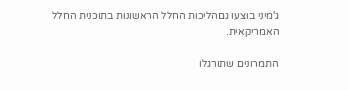ג'מיני בוצעו גםהליכות החלל הראשונות בתוכנית החלל האמריקאית.

התמרונים שתורגלו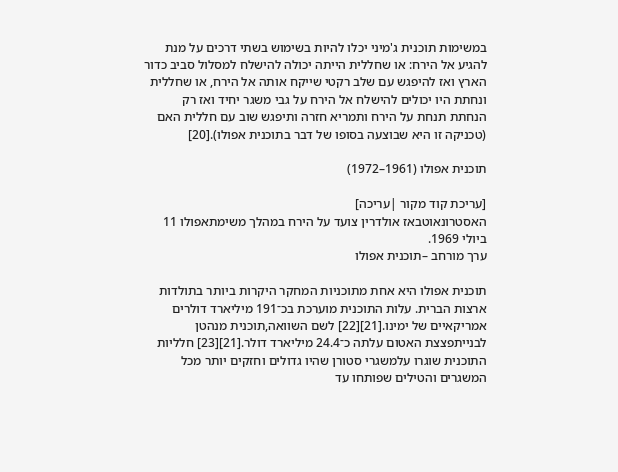במשימות תוכנית ג'מיני יכלו להיות בשימוש בשתי דרכים על מנת להגיע אל הירח: או שחללית הייתה יכולה להישלח למסלול סביב כדור הארץ ואז להיפגש עם שלב רקטי שייקח אותה אל הירח, או שחללית ונחתת היו יכולים להישלח אל הירח על גבי משגר יחיד ואז רק הנחתת תנחת על הירח ותמריא חזרה ותיפגש שוב עם חללית האם (טכניקה זו היא שבוצעה בסופו של דבר בתוכנית אפולו).[20]

תוכנית אפולו (1961–1972)

[עריכת קוד מקור |עריכה]
האסטרונאוטבאז אולדרין צועד על הירח במהלך משימתאפולו 11 ביולי 1969.
ערך מורחב –תוכנית אפולו

תוכנית אפולו היא אחת מתוכניות המחקר היקרות ביותר בתולדות ארצות הברית. עלות התוכנית מוערכת בכ־191 מיליארד דולרים אמריקאיים של ימינו.[21][22] לשם השוואה,תוכנית מנהטן לבנייתפצצת האטום עלתה כ־24.4 מיליארד דולר.[21][23] חלליות התוכנית שוגרו עלמשגרי סטורן שהיו גדולים וחזקים יותר מכל המשגרים והטילים שפותחו עד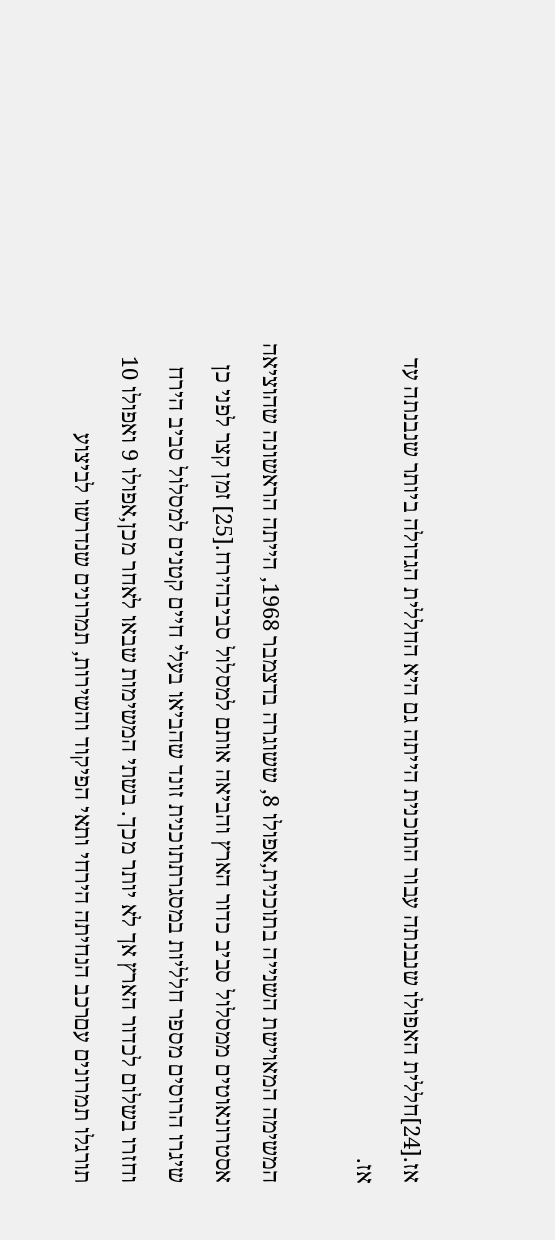אז.[24]חללית האפולו שנבנתה עבור התוכנית הייתה גם היא החללית הגדולה ביותר שנבנתה עד אז.

המשימה המאוישת השנייה בתוכנית,אפולו 8, ששוגרה בדצמבר 1968, הייתה הראשונה שהוציאה אסטרונאוטים ממסלול סביב כדור הארץ והביאה אותם למסלול סביבהירח.[25] זמן קצר לפני כן שיגרו הרוסים מספר חלליות במסגרתתוכנית זונד שהביאו בעלי חיים קטנים למסלול סביב הירח וחזרו בשלום לכדור הארץ אך לא יותר מכך. בשתי המשימות שבאו לאחר מכן,אפולו 9 ואפולו 10 תורגלו תמרונים עםרכב הנחיתה הירחי ותאי הפיקוד והשירות, תמרונים שנדרשו לביצוע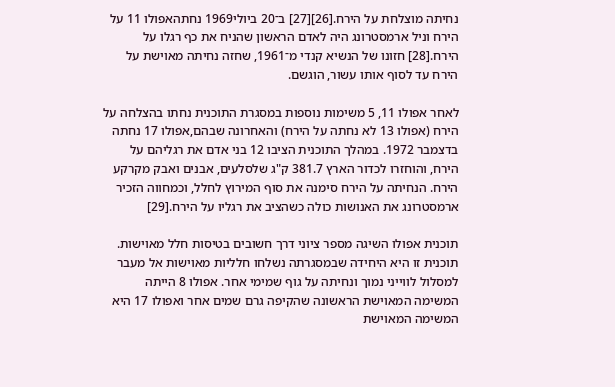נחיתה מוצלחת על הירח.[26][27] ב־20 ביולי1969 נחתהאפולו 11 על הירח וניל ארמסטרונג היה לאדם הראשון שהניח את כף רגלו על הירח.[28] חזונו של הנשיא קנדי מ־1961, שחזה נחיתה מאוישת על הירח עד לסוף אותו עשור, הוגשם.

לאחר אפולו 11, 5 משימות נוספות במסגרת התוכנית נחתו בהצלחה על הירח (אפולו 13 לא נחתה על הירח) והאחרונה שבהם,אפולו 17 נחתה בדצמבר 1972. במהלך התוכנית הציבו 12 בני אדם את רגליהם על הירח, והוחזרו לכדור הארץ 381.7 ק"ג שלסלעים, אבנים ואבק מקרקע הירח. הנחיתה על הירח סימנה את סוף המירוץ לחלל, וכמחווה הזכיר ארמסטרונג את האנושות כולה כשהציב את רגליו על הירח.[29]

תוכנית אפולו השיגה מספר ציוני דרך חשובים בטיסות חלל מאוישות. תוכנית זו היא היחידה שבמסגרתה נשלחו חלליות מאוישות אל מעבר למסלול לווייני נמוך ונחיתה על גוף שמימי אחר. אפולו 8 הייתה המשימה המאוישת הראשונה שהקיפה גרם שמים אחר ואפולו 17 היא המשימה המאוישת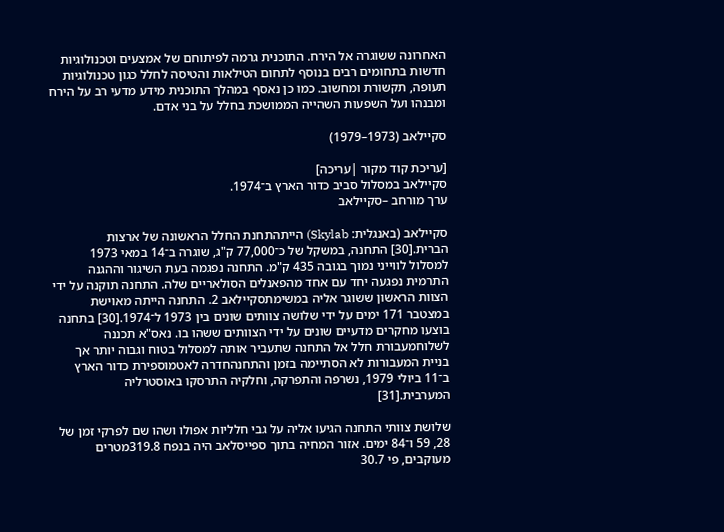האחרונה ששוגרה אל הירח. התוכנית גרמה לפיתוחם של אמצעים וטכנולוגיות חדשות בתחומים רבים בנוסף לתחום הטילאות והטיסה לחלל כגון טכנולוגיות תעופה, תקשורת ומחשוב. כמו כן נאסף במהלך התוכנית מידע מדעי רב על הירח ומבנהו ועל השפעות השהייה הממושכת בחלל על בני אדם.

סקיילאב (1973–1979)

[עריכת קוד מקור |עריכה]
סקיילאב במסלול סביב כדור הארץ ב־1974.
ערך מורחב –סקיילאב

סקיילאב (באנגלית: Skylab) הייתהתחנת החלל הראשונה של ארצות הברית.[30] התחנה, במשקל של כ־77,000 ק"ג, שוגרה ב־14 במאי 1973 למסלול לווייני נמוך בגובה 435 ק"מ. התחנה נפגמה בעת השיגור וההגנה התרמית נפגעה יחד עם אחד מהפאנלים הסולאריים שלה. התחנה תוקנה על ידי הצוות הראשון ששוגר אליה במשימתסקיילאב 2. התחנה הייתה מאוישת במצטבר 171 ימים על ידי שלושה צוותים שונים בין 1973 ל־1974.[30] בתחנה בוצעו מחקרים מדעיים שונים על ידי הצוותים ששהו בו. נאס"א תכננה לשלוחמעבורת חלל אל התחנה שתעביר אותה למסלול בטוח וגבוה יותר אך בניית המעבורות לא הסתיימה בזמן והתחנהחדרה לאטמוספירת כדור הארץ ב־11 ביולי 1979, נשרפה והתפרקה, וחלקיה התרסקו באוסטרליה המערבית.[31]

שלושת צוותי התחנה הגיעו אליה על גבי חלליות אפולו ושהו שם לפרקי זמן של 28, 59 ו־84 ימים. אזור המחיה בתוך ספייסלאב היה בנפח 319.8מטרים מעוקבים, פי 30.7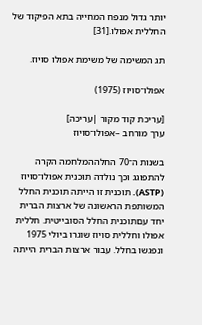יותר גדול מנפח המחייה בתא הפיקוד של החללית אפולו.[31]

תג המשימה של משימת אפולו סויוז.

אפולו־סויוז (1975)

[עריכת קוד מקור |עריכה]
ערך מורחב –אפולו־סויוז

בשנות ה־70 החלההמלחמה הקרה להתפוגג וכך נולדה תוכנית אפולו־סויוז (ASTP). תוכנית זו הייתה תוכנית החלל המשותפת הראשונה של ארצות הברית יחד עםתוכנית החלל הסובייטית. חללית אפולו וחללית סויוז שוגרו ביולי 1975 ונפגשו בחלל. עבור ארצות הברית הייתה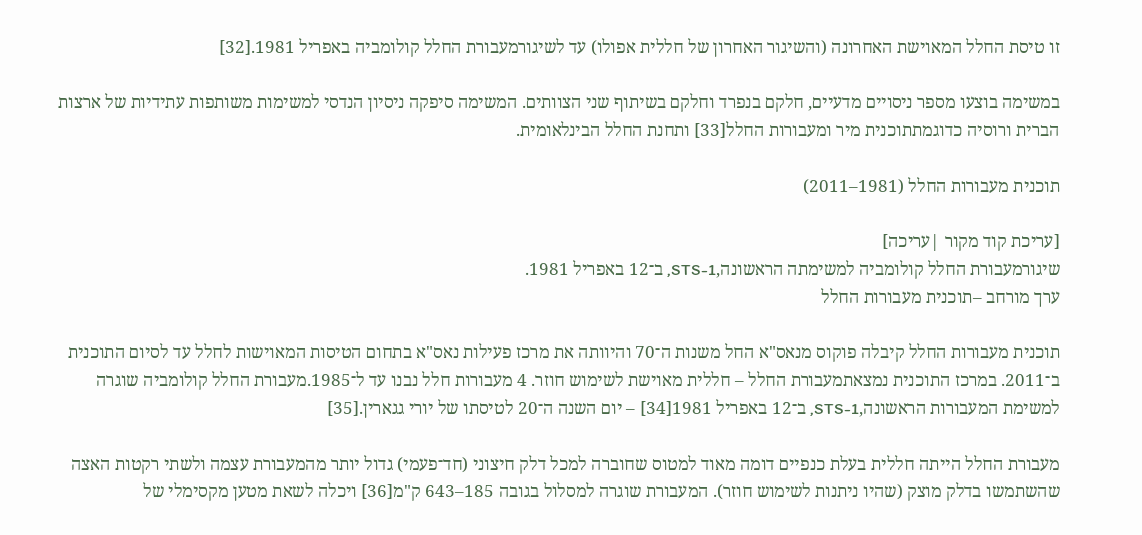זו טיסת החלל המאוישת האחרונה (והשיגור האחרון של חללית אפולו) עד לשיגורמעבורת החלל קולומביה באפריל 1981.[32]

במשימה בוצעו מספר ניסויים מדעיים, חלקם בנפרד וחלקם בשיתוף שני הצוותים. המשימה סיפקה ניסיון הנדסי למשימות משותפות עתידיות של ארצות הברית ורוסיה כדוגמתתוכנית מיר ומעבורות החלל[33] ותחנת החלל הבינלאומית.

תוכנית מעבורות החלל (1981–2011)

[עריכת קוד מקור |עריכה]
שיגורמעבורת החלל קולומביה למשימתה הראשונה,STS-1, ב־12 באפריל 1981.
ערך מורחב –תוכנית מעבורות החלל

תוכנית מעבורות החלל קיבלה פוקוס מנאס"א החל משנות ה־70 והיוותה את מרכז פעילות נאס"א בתחום הטיסות המאוישות לחלל עד לסיום התוכנית ב־2011. במרכז התוכנית נמצאתמעבורת החלל – חללית מאוישת לשימוש חוזר. 4 מעבורות חלל נבנו עד ל־1985.מעבורת החלל קולומביה שוגרה למשימת המעבורות הראשונה,STS-1, ב־12 באפריל 1981[34] – יום השנה ה־20 לטיסתו של יורי גגארין.[35]

מעבורת החלל הייתה חללית בעלת כנפיים דומה מאוד למטוס שחוברה למכל דלק חיצוני (חד־פעמי) גדול יותר מהמעבורת עצמה ולשתי רקטות האצה שהשתמשו בדלק מוצק (שהיו ניתנות לשימוש חוזר). המעבורת שוגרה למסלול בגובה 185–643 ק"מ[36] ויכלה לשאת מטען מקסימלי של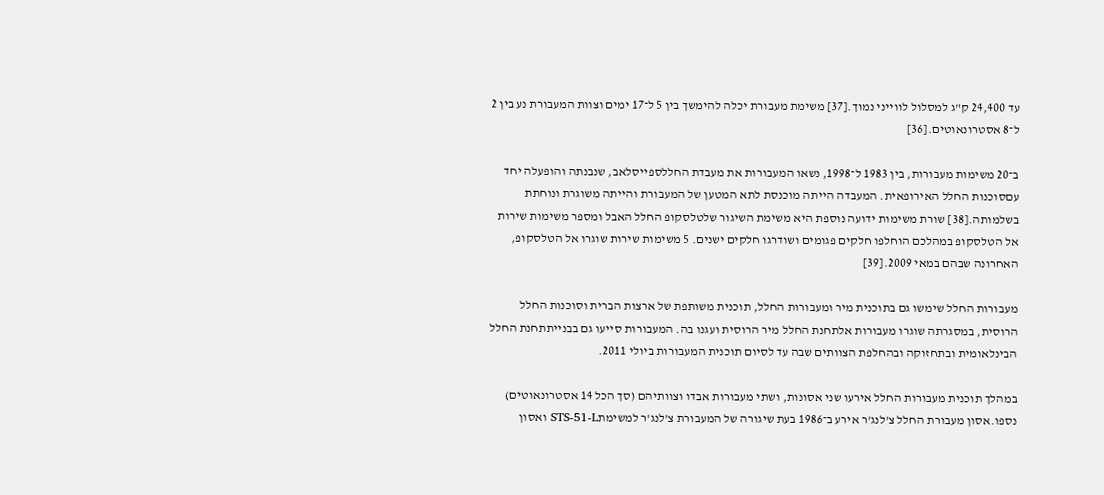עד 24,400 ק"ג למסלול לווייני נמוך.[37] משימת מעבורת יכלה להימשך בין 5 ל־17 ימים וצוות המעבורת נע בין 2 ל־8 אסטרונאוטים.[36]

ב־20 משימות מעבורות, בין 1983 ל־1998, נשאו המעבורות את מעבדת החללספייסלאב, שנבנתה והופעלה יחד עםסוכנות החלל האירופאית. המעבדה הייתה מוכנסת לתא המטען של המעבורת והייתה משוגרת ונוחתת בשלמותה.[38] שורת משימות ידועה נוספת היא משימת השיגור שלטלסקופ החלל האבל ומספר משימות שירות אל הטלסקופ במהלכם הוחלפו חלקים פגומים ושודרגו חלקים ישנים. 5 משימות שירות שוגרו אל הטלסקופ, האחרונה שבהם במאי 2009.[39]

מעבורות החלל שימשו גם בתוכנית מיר ומעבורות החלל, תוכנית משותפת של ארצות הברית וסוכנות החלל הרוסית, במסגרתה שוגרו מעבורות אלתחנת החלל מיר הרוסית ועגנו בה. המעבורות סייעו גם בבנייתתחנת החלל הבינלאומית ובתחזוקה ובהחלפת הצוותים שבה עד לסיום תוכנית המעבורות ביולי 2011.

במהלך תוכנית מעבורות החלל אירעו שני אסונות, ושתי מעבורות אבדו וצוותיהם (סך הכל 14 אסטרונאוטים) נספו.אסון מעבורת החלל צ'לנג'ר אירע ב־1986 בעת שיגורה של המעבורת צ'לנג'ר למשימתSTS-51-L ואסון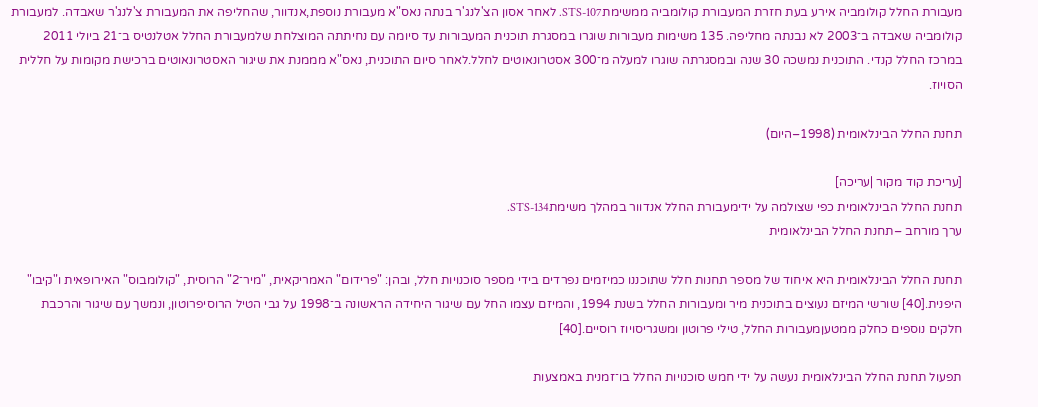מעבורת החלל קולומביה אירע בעת חזרת המעבורת קולומביה ממשימתSTS-107. לאחר אסון הצ'לנג'ר בנתה נאס"א מעבורת נוספת,אנדוור, שהחליפה את המעבורת צ'לנג'ר שאבדה. למעבורת קולומביה שאבדה ב־2003 לא נבנתה מחליפה. 135 משימות מעבורות שוגרו במסגרת תוכנית המעבורות עד סיומה עם נחיתתה המוצלחת שלמעבורת החלל אטלנטיס ב־21 ביולי 2011 במרכז החלל קנדי. התוכנית נמשכה 30 שנה ובמסגרתה שוגרו למעלה מ־300 אסטרונאוטים לחלל.לאחר סיום התוכנית, נאס"א מממנת את שיגור האסטרונאוטים ברכישת מקומות על חללית הסויוז.

תחנת החלל הבינלאומית (1998–היום)

[עריכת קוד מקור |עריכה]
תחנת החלל הבינלאומית כפי שצולמה על ידימעבורת החלל אנדוור במהלך משימתSTS-134.
ערך מורחב –תחנת החלל הבינלאומית

תחנת החלל הבינלאומית היא איחוד של מספר תחנות חלל שתוכננו כמיזמים נפרדים בידי מספר סוכנויות חלל, ובהן: "פרידום" האמריקאית, "מיר־2" הרוסית, "קולומבוס" האירופאית ו"קיבו" היפנית.[40] שורשי המיזם נעוצים בתוכנית מיר ומעבורות החלל בשנת 1994, והמיזם עצמו החל עם שיגור היחידה הראשונה ב־1998 על גבי הטיל הרוסיפרוטון, ונמשך עם שיגור והרכבת חלקים נוספים כחלק ממטעןמעבורות החלל, טילי פרוטון ומשגריסויוז רוסיים.[40]

תפעול תחנת החלל הבינלאומית נעשה על ידי חמש סוכנויות החלל בו־זמנית באמצעות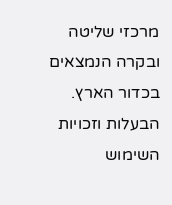מרכזי שליטה ובקרה הנמצאים בכדור הארץ. הבעלות וזכויות השימוש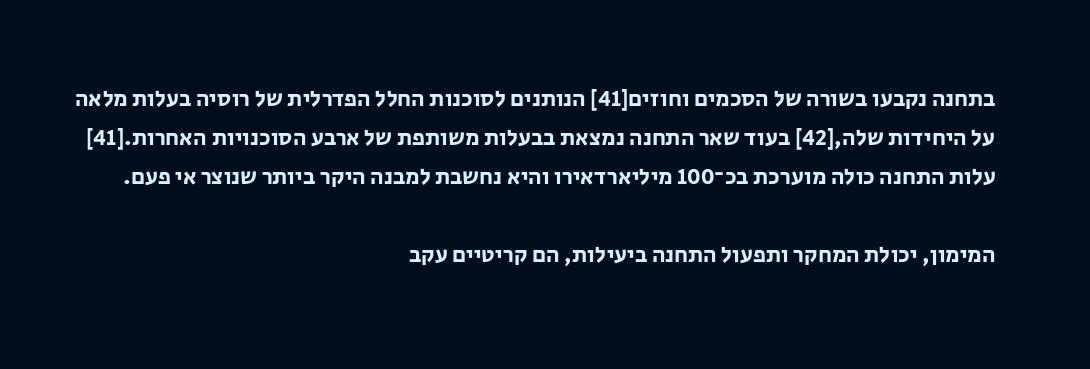בתחנה נקבעו בשורה של הסכמים וחוזים[41] הנותנים לסוכנות החלל הפדרלית של רוסיה בעלות מלאה על היחידות שלה,[42] בעוד שאר התחנה נמצאת בבעלות משותפת של ארבע הסוכנויות האחרות.[41] עלות התחנה כולה מוערכת בכ־100 מיליארדאירו והיא נחשבת למבנה היקר ביותר שנוצר אי פעם.

המימון, יכולת המחקר ותפעול התחנה ביעילות, הם קריטיים עקב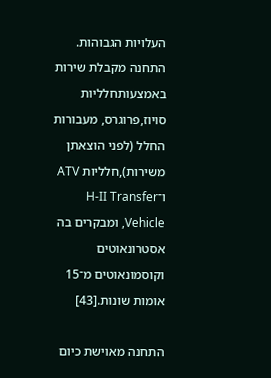העלויות הגבוהות. התחנה מקבלת שירות באמצעותחלליות סויוז,פרוגרס, מעבורות החלל (לפני הוצאתן משירות),חלליות ATV ו־H-II Transfer Vehicle, ומבקרים בה אסטרונאוטים וקוסמונאוטים מ־15 אומות שונות.[43]

התחנה מאוישת כיום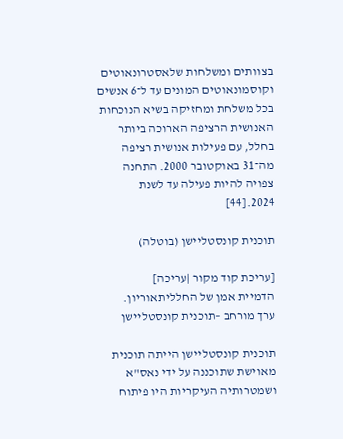בצוותים ומשלחות שלאסטרונאוטים וקוסמונאוטים המונים עד ל־6 אנשים בכל משלחת ומחזיקה בשיא הנוכחות האנושית הרציפה הארוכה ביותר בחלל, עם פעילות אנושית רציפה מה־31 באוקטובר 2000. התחנה צפויה להיות פעילה עד לשנת 2024.[44]

תוכנית קונסטליישן (בוטלה)

[עריכת קוד מקור |עריכה]
הדמיית אמן של החלליתאוריון.
ערך מורחב –תוכנית קונסטליישן

תוכנית קונסטליישן הייתה תוכנית מאוישת שתוכננה על ידי נאס"א ושמטרותיה העיקריות היו פיתוח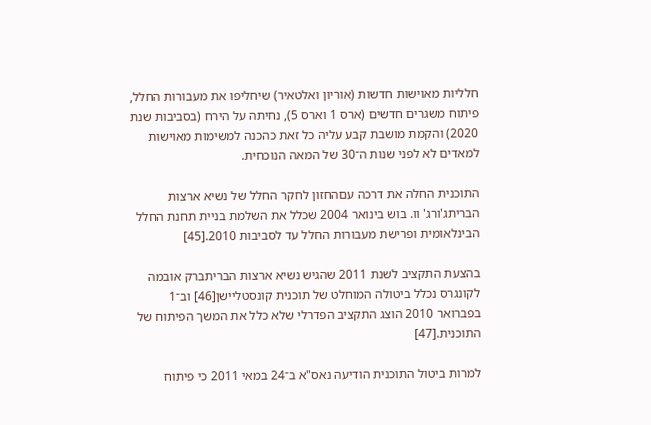חלליות מאוישות חדשות (אוריון ואלטאיר) שיחליפו את מעבורות החלל, פיתוח משגרים חדשים (ארס 1 וארס 5), נחיתה על הירח (בסביבות שנת 2020) והקמת מושבת קבע עליה כל זאת כהכנה למשימות מאוישות למאדים לא לפני שנות ה־30 של המאה הנוכחית.

התוכנית החלה את דרכה עםהחזון לחקר החלל של נשיא ארצות הבריתג'ורג' וו. בוש בינואר 2004 שכלל את השלמת בניית תחנת החלל הבינלאומית ופרישת מעבורות החלל עד לסביבות 2010.[45]

בהצעת התקציב לשנת 2011 שהגיש נשיא ארצות הבריתברק אובמה לקונגרס נכלל ביטולה המוחלט של תוכנית קונסטליישן[46] וב־1 בפברואר 2010 הוצג התקציב הפדרלי שלא כלל את המשך הפיתוח של התוכנית.[47]

למרות ביטול התוכנית הודיעה נאס"א ב־24 במאי 2011 כי פיתוח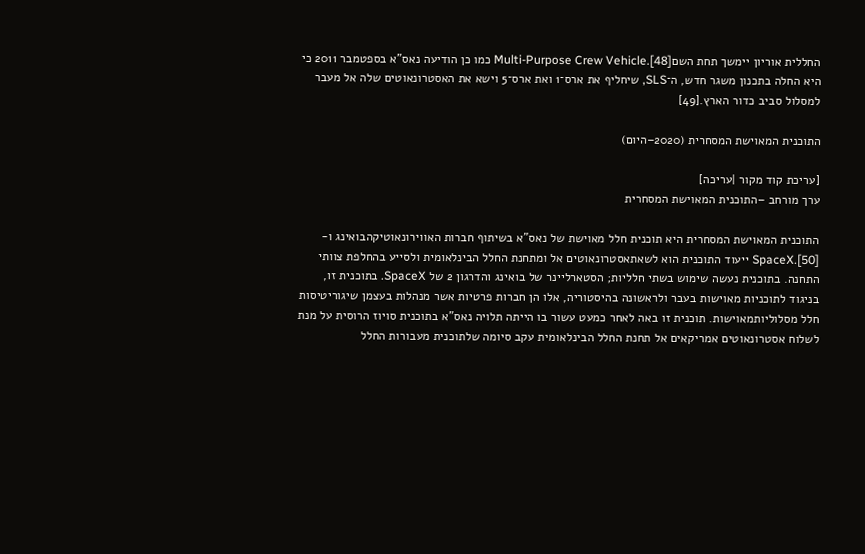החללית אוריון יימשך תחת השםMulti-Purpose Crew Vehicle.[48] כמו כן הודיעה נאס"א בספטמבר 2011 כי היא החלה בתכנון משגר חדש, ה־SLS, שיחליף את ארס־1 ואת ארס־5 וישא את האסטרונאוטים שלה אל מעבר למסלול סביב כדור הארץ.[49]

התוכנית המאוישת המסחרית (2020–היום)

[עריכת קוד מקור |עריכה]
ערך מורחב –התוכנית המאוישת המסחרית

התוכנית המאוישת המסחרית היא תוכנית חלל מאוישת של נאס"א בשיתוף חברות האווירונאוטיקהבואינג ו-SpaceX.[50] ייעוד התוכנית הוא לשאתאסטרונאוטים אל ומתחנת החלל הבינלאומית ולסייע בהחלפת צוותי התחנה. בתוכנית נעשה שימוש בשתי חלליות; הסטארליינר של בואינג והדרגון 2 של SpaceX. בתוכנית זו, בניגוד לתוכניות מאוישות בעבר ולראשונה בהיסטוריה, אלו הן חברות פרטיות אשר מנהלות בעצמן שיגוריטיסות חלל מסלוליותמאוישות. תוכנית זו באה לאחר כמעט עשור בו הייתה תלויה נאס"א בתוכנית סויוז הרוסית על מנת לשלוח אסטרונאוטים אמריקאים אל תחנת החלל הבינלאומית עקב סיומה שלתוכנית מעבורות החלל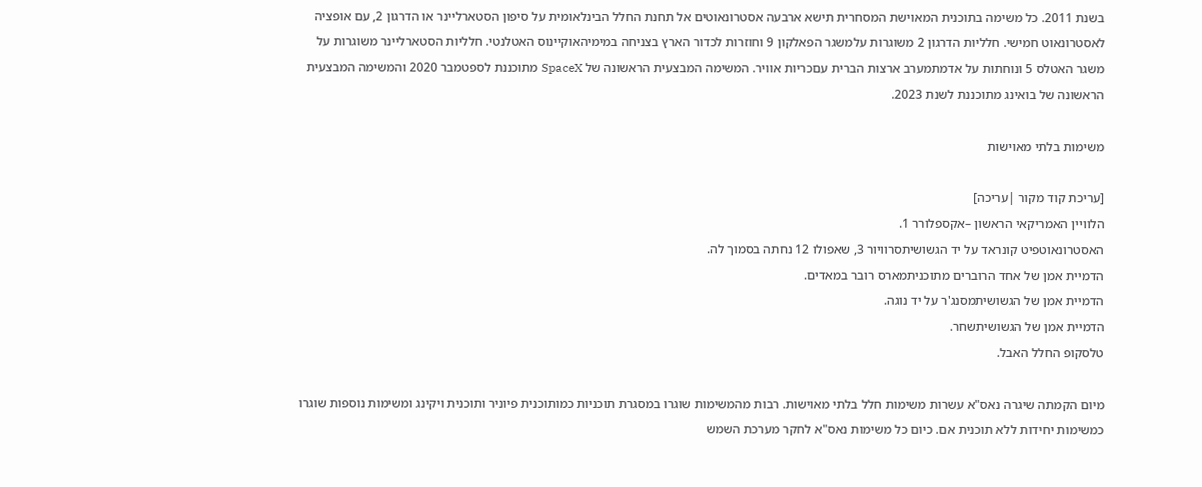בשנת 2011. כל משימה בתוכנית המאוישת המסחרית תישא ארבעה אסטרונאוטים אל תחנת החלל הבינלאומית על סיפון הסטארליינר או הדרגון 2, עם אופציה לאסטרונאוט חמישי. חלליות הדרגון 2 משוגרות עלמשגר הפאלקון 9 וחוזרות לכדור הארץ בצניחה במימיהאוקיינוס האטלנטי. חלליות הסטארליינר משוגרות על משגר האטלס 5 ונוחתות על אדמתמערב ארצות הברית עםכריות אוויר. המשימה המבצעית הראשונה של SpaceX מתוכננת לספטמבר 2020 והמשימה המבצעית הראשונה של בואינג מתוכננת לשנת 2023.

משימות בלתי מאוישות

[עריכת קוד מקור |עריכה]
הלוויין האמריקאי הראשון –אקספלורר 1.
האסטרונאוטפיט קונראד על יד הגשושיתסרוויור 3, שאפולו 12 נחתה בסמוך לה.
הדמיית אמן של אחד הרוברים מתוכניתמארס רובר במאדים.
הדמיית אמן של הגשושיתמסנג'ר על יד נוגה.
הדמיית אמן של הגשושיתשחר.
טלסקופ החלל האבל.

מיום הקמתה שיגרה נאס"א עשרות משימות חלל בלתי מאוישות. רבות מהמשימות שוגרו במסגרת תוכניות כמותוכנית פיוניר ותוכנית ויקינג ומשימות נוספות שוגרו כמשימות יחידות ללא תוכנית אם. כיום כל משימות נאס"א לחקר מערכת השמש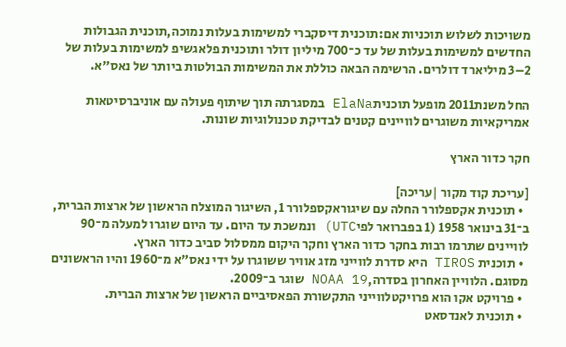משויכות לשלוש תוכניות אם:תוכנית דיסקברי למשימות בעלות נמוכה,תוכנית הגבולות החדשים למשימות בעלות של עד כ־700 מיליון דולר ותוכנית פלאגשיפ למשימות בעלות של 2–3 מיליארד דולרים. הרשימה הבאה כוללת את המשימות הבולטות ביותר של נאס"א.

החל משנת2011 מופעל תוכניתElaNa במסגרתה תוך שיתוף פעולה עם אוניברסיטאות אמריקאיות משוגרים לוויינים קטנים לבדיקת טכנולוגיות שונות.

חקר כדור הארץ

[עריכת קוד מקור |עריכה]
  • תוכנית אקספלורר החלה עם שיגוראקספלורר 1, השיגור המוצלח הראשון של ארצות הברית, ב־31 בינואר 1958 (1 בפברואר לפיUTC) ונמשכת עד היום. עד היום שוגרו למעלה מ־90 לוויינים שתרמו רבות בחקר כדור הארץ וחקר היקום ממסלול סביב כדור הארץ.
  • תוכנית TIROS היא סדרת לווייני מזג אוויר ששוגרו על ידי נאס"א מ־1960 והיו הראשונים מסוגם. הלוויין האחרון בסדרה,NOAA 19 שוגר ב־2009.
  • פרויקט אקו הוא פרויקטלווייני התקשורת הפאסיביים הראשון של ארצות הברית.
  • תוכנית לאנדסאט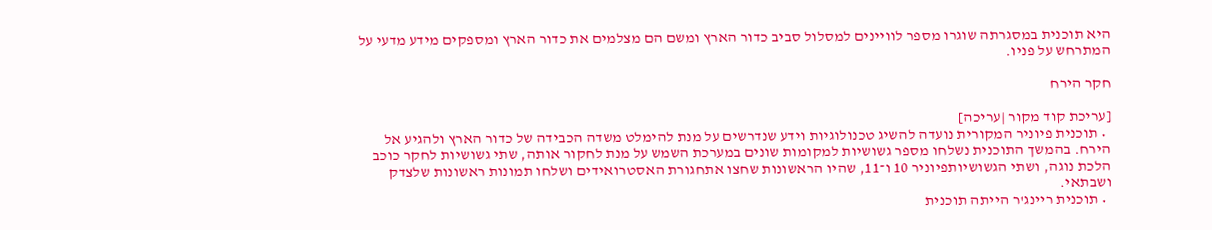היא תוכנית במסגרתה שוגרו מספר לוויינים למסלול סביב כדור הארץ ומשם הם מצלמים את כדור הארץ ומספקים מידע מדעי על המתרחש על פניו.

חקר הירח

[עריכת קוד מקור |עריכה]
  • תוכנית פיוניר המקורית נועדה להשיג טכנולוגיות וידע שנדרשים על מנת להימלט משדה הכבידה של כדור הארץ ולהגיע אל הירח. בהמשך התוכנית נשלחו מספר גשושיות למקומות שונים במערכת השמש על מנת לחקור אותה, שתי גשושיות לחקר כוכב הלכת נוגה, ושתי הגשושיותפיוניר 10 ו־11, שהיו הראשונות שחצו אתחגורת האסטרואידים ושלחו תמונות ראשונות שלצדק ושבתאי.
  • תוכנית ריינג'ר הייתה תוכנית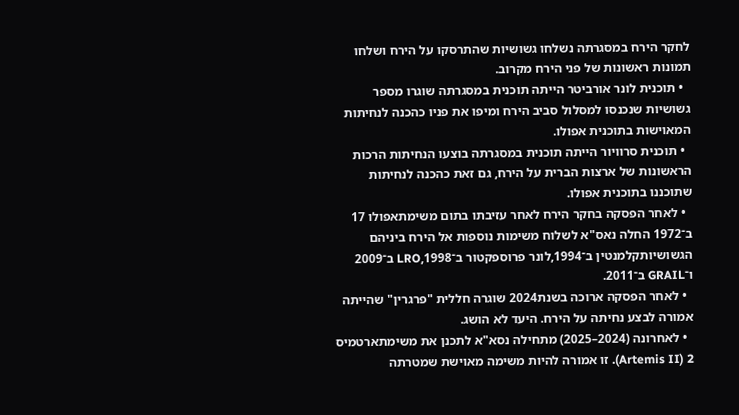לחקר הירח במסגרתה נשלחו גשושיות שהתרסקו על הירח ושלחו תמונות ראשונות של פני הירח מקרוב.
  • תוכנית לונר אורביטר הייתה תוכנית במסגרתה שוגרו מספר גשושיות שנכנסו למסלול סביב הירח ומיפו את פניו כהכנה לנחיתות המאוישות בתוכנית אפולו.
  • תוכנית סרוויור הייתה תוכנית במסגרתה בוצעו הנחיתות הרכות הראשונות של ארצות הברית על הירח, גם זאת כהכנה לנחיתות שתוכננו בתוכנית אפולו.
  • לאחר הפסקה בחקר הירח לאחר עזיבתו בתום משימתאפולו 17 ב־1972 החלה נאס"א לשלוח משימות נוספות אל הירח ביניהם הגשושיותקלמנטין ב־1994,לונר פרוספקטור ב־1998,LRO ב־2009 ו־GRAIL ב־2011.
  • לאחר הפסקה ארוכה בשנת2024 שוגרה חללית "פרגרין" שהייתה אמורה לבצע נחיתה על הירח. היעד לא הושג.
  • לאחרונה (2024–2025) מתחילה נסא"א לתכנן את משימתארטמיס 2 (Artemis II). זו אמורה להיות משימה מאוישת שמטרתה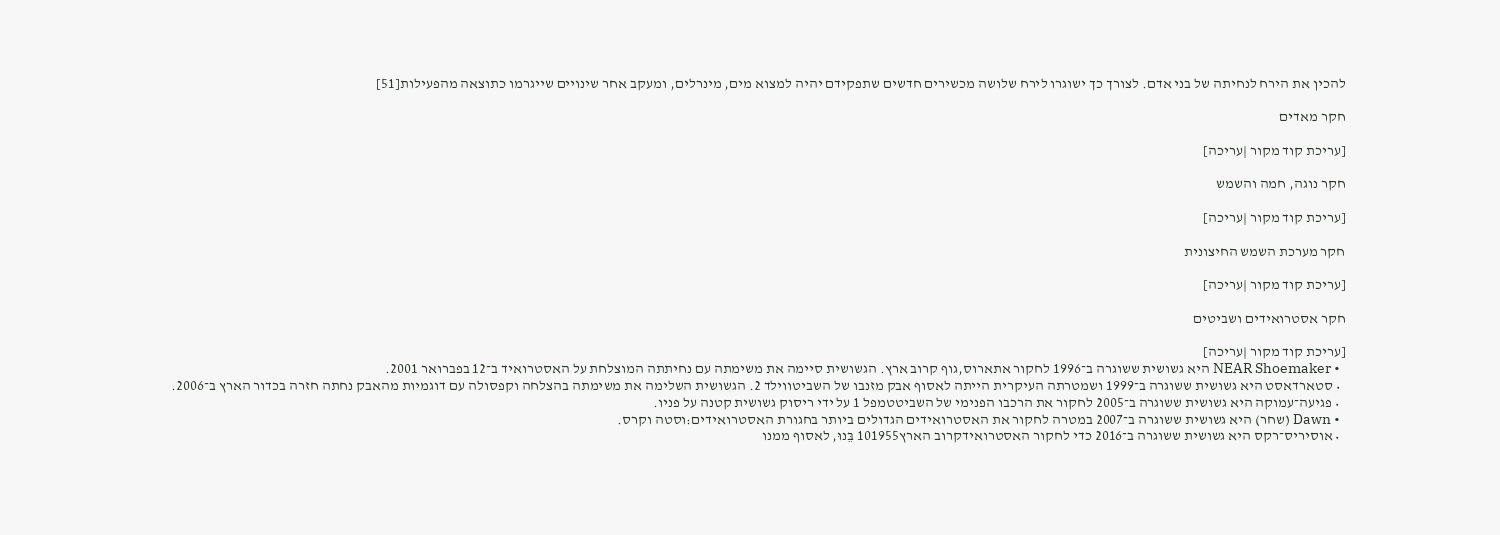להכין את הירח לנחיתה של בני אדם. לצורך כך ישוגרו לירח שלושה מכשירים חדשים שתפקידם יהיה למצוא מים, מינרלים, ומעקב אחר שינויים שייגרמו כתוצאה מהפעילות[51]

חקר מאדים

[עריכת קוד מקור |עריכה]

חקר נוגה, חמה והשמש

[עריכת קוד מקור |עריכה]

חקר מערכת השמש החיצונית

[עריכת קוד מקור |עריכה]

חקר אסטרואידים ושביטים

[עריכת קוד מקור |עריכה]
  • NEAR Shoemaker היא גשושית ששוגרה ב־1996 לחקור אתארוס,גוף קרוב ארץ. הגשושית סיימה את משימתה עם נחיתתה המוצלחת על האסטרואיד ב־12 בפברואר 2001.
  • סטארדאסט היא גשושית ששוגרה ב־1999 ושמטרתה העיקרית הייתה לאסוף אבק מזנבו של השביטווילד 2. הגשושית השלימה את משימתה בהצלחה וקפסולה עם דוגמיות מהאבק נחתה חזרה בכדור הארץ ב־2006.
  • פגיעה־עמוקה היא גשושית ששוגרה ב־2005 לחקור את הרכבו הפנימי של השביטטמפל 1 על ידי ריסוק גשושית קטנה על פניו.
  • Dawn (שחר) היא גשושית ששוגרה ב־2007 במטרה לחקור את האסטרואידים הגדולים ביותר בחגורת האסטרואידים:וסטה וקרס.
  • אוסיריס־רקס היא גשושית ששוגרה ב־2016 כדי לחקור האסטרואידקרוב הארץ101955 בֵּנוּ, לאסוף ממנו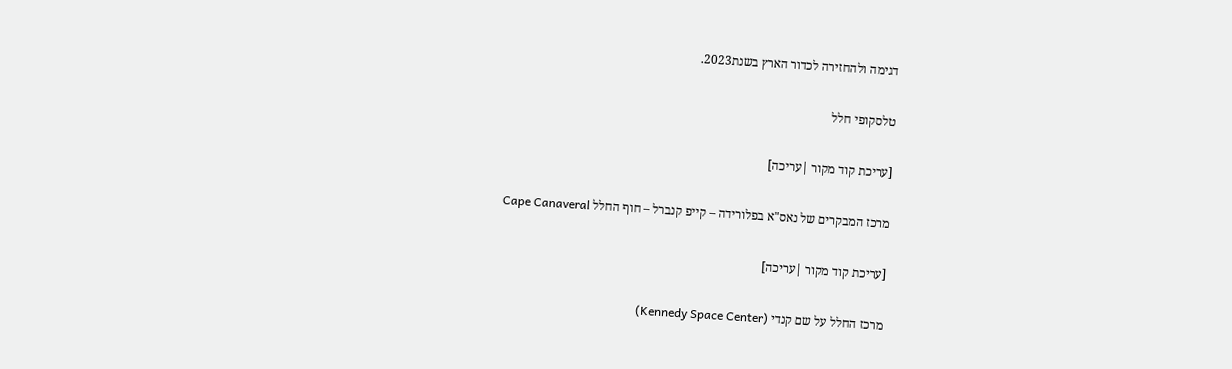דגימה ולהחזירה לכדור הארץ בשנת2023.

טלסקופי חלל

[עריכת קוד מקור |עריכה]

מרכז המבקרים של נאס"א בפלורידה – קייפ קנברל – חוף החלל Cape Canaveral

[עריכת קוד מקור |עריכה]

מרכז החלל על שם קנדי (Kennedy Space Center)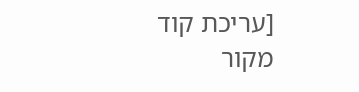[עריכת קוד מקור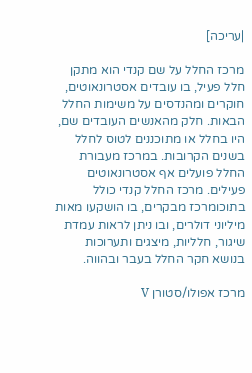|עריכה]

מרכז החלל על שם קנדי הוא מתקן חלל פעיל, בו עובדים אסטרונאוטים, חוקרים ומהנדסים על משימות החלל הבאות. חלק מהאנשים העובדים שם, היו בחלל או מתוכננים לטוס לחלל בשנים הקרובות. במרכז מעבורת החלל פועלים אף אסטרונאוטים פעילים. מרכז החלל קנדי כולל בתוכומרכז מבקרים, בו הושקעו מאות מיליוני דולרים, ובו ניתן לראות עמדת שיגור, חלליות, מיצגים ותערוכות בנושא חקר החלל בעבר ובהווה.

מרכז אפולו/סטורן V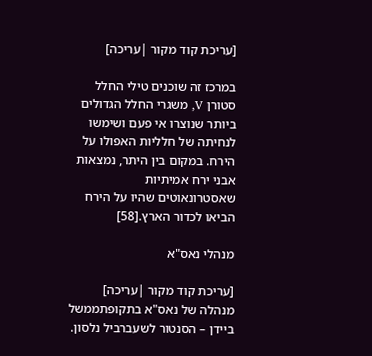[עריכת קוד מקור |עריכה]

במרכז זה שוכנים טילי החלל סטורן V, משגרי החלל הגדולים ביותר שנוצרו אי פעם ושימשו לנחיתה של חלליות האפולו על הירח. במקום בין היתר, נמצאות אבני ירח אמיתיות שאסטרונאוטים שהיו על הירח הביאו לכדור הארץ.[58]

מנהלי נאס"א

[עריכת קוד מקור |עריכה]
מנהלה של נאס"א בתקופתממשל ביידן – הסנטור לשעברביל נלסון.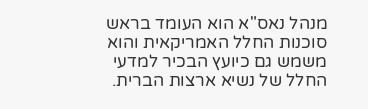מנהל נאס"א הוא העומד בראש סוכנות החלל האמריקאית והוא משמש גם כיועץ הבכיר למדעי החלל של נשיא ארצות הברית.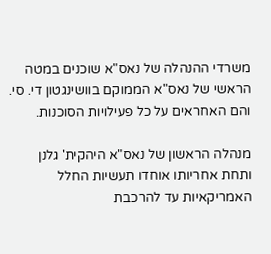משרדי ההנהלה של נאס"א שוכנים במטה הראשי של נאס"א הממוקם בוושינגטון די. סי. והם האחראים על כל פעילויות הסוכנות.

מנהלה הראשון של נאס"א היהקית' גלנן ותחת אחריותו אוחדו תעשיות החלל האמריקאיות עד להרכבת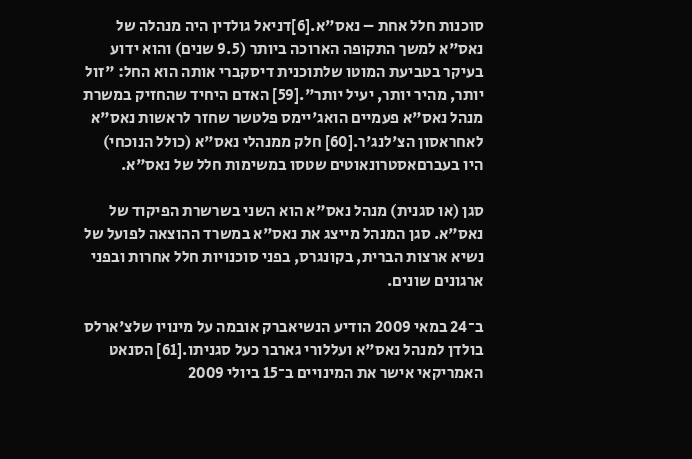סוכנות חלל אחת – נאס"א.[6]דניאל גולדין היה מנהלה של נאס"א למשך התקופה הארוכה ביותר (9.5 שנים) והוא ידוע בעיקר בטביעת המוטו שלתוכנית דיסקברי אותה הוא החל: "זול יותר, מהיר יותר, יעיל יותר".[59] האדם היחיד שהחזיק במשרת מנהל נאס"א פעמיים הואג'יימס פלטשר שחזר לראשות נאס"א לאחראסון הצ'לנג'ר.[60] חלק ממנהלי נאס"א (כולל הנוכחי) היו בעברםאסטרונאוטים שטסו במשימות חלל של נאס"א.

סגן (או סגנית) מנהל נאס"א הוא השני בשרשרת הפיקוד של נאס"א. סגן המנהל מייצג את נאס"א במשרד ההוצאה לפועל של נשיא ארצות הברית, בקונגרס, בפני סוכנויות חלל אחרות ובפני ארגונים שונים.

ב־24 במאי 2009 הודיע הנשיאברק אובמה על מינויו שלצ'ארלס בולדן למנהל נאס"א ועללורי גארבר כעל סגניתו.[61] הסנאט האמריקאי אישר את המינויים ב־15 ביולי 2009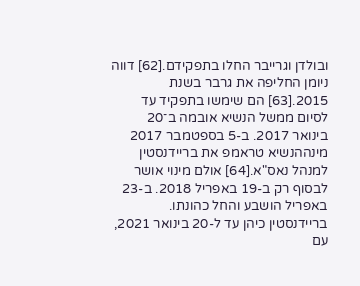ובולדן וגרייבר החלו בתפקידם.[62] דווה ניומן החליפה את גרבר בשנת 2015.[63] הם שימשו בתפקיד עד לסיום ממשל הנשיא אובמה ב־20 בינואר 2017. ב-5 בספטמבר 2017 מינההנשיא טראמפ את בריידנסטין למנהל נאס"א.[64] אולם מינוי אושר לבסוף רק ב-19 באפריל 2018. ב-23 באפריל הושבע והחל כהונתו. בריידנסטין כיהן עד ל-20 בינואר 2021, עם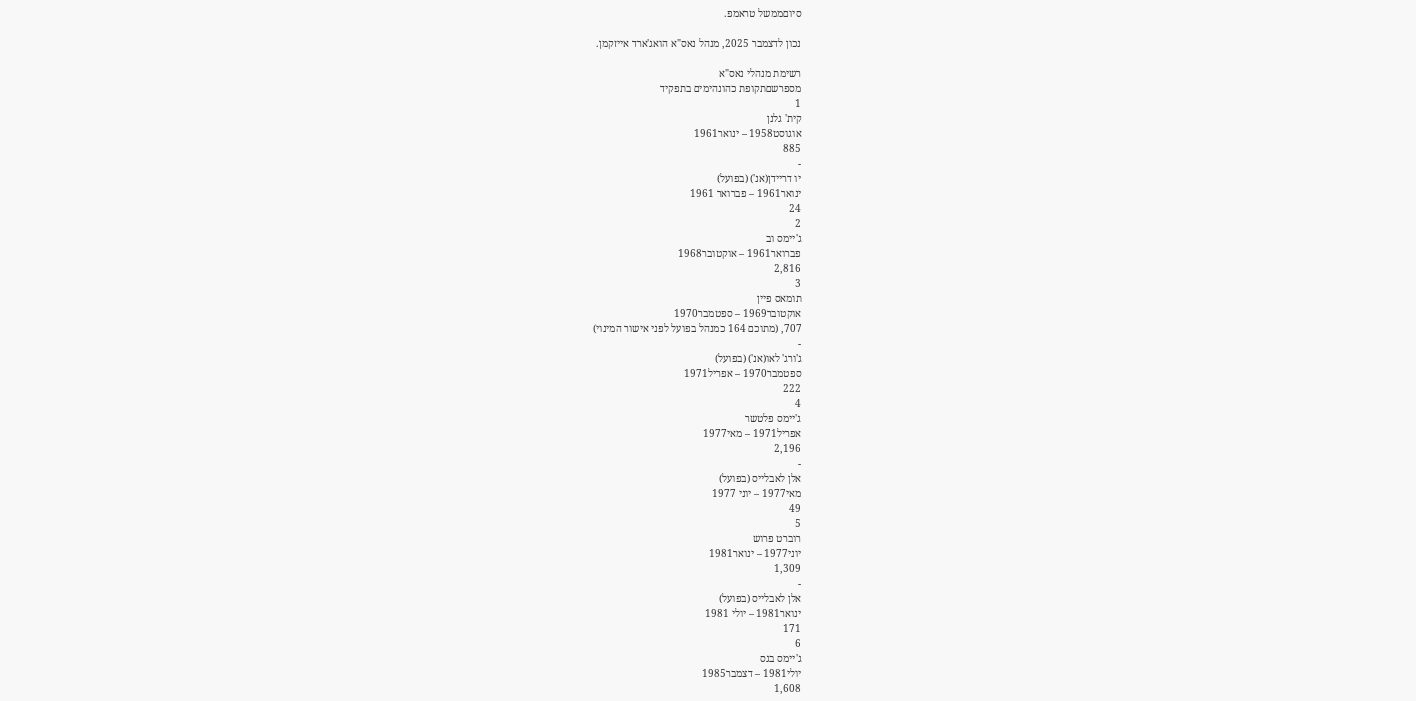סיוםממשל טראמפ.

נכון לדצמבר 2025, מנהל נאס"א הואג'ארד אייזקמן.

רשימת מנהלי נאס"א
מספרשםתקופת כהונהימים בתפקיד
1
קית' גלנן
אוגוסט1958 – ינואר1961
885
-
יו דריידן(אנ') (בפועל)
ינואר1961 – פברואר 1961
24
2
ג'יימס וב
פברואר1961 – אוקטובר1968
2,816
3
תומאס פיין
אוקטובר1969 – ספטמבר1970
707, (מתוכם 164 כמנהל בפועל לפני אישור המינוי)
-
ג'ורג' לאו(אנ') (בפועל)
ספטמבר1970 – אפריל1971
222
4
ג'יימס פלטשר
אפריל1971 – מאי1977
2,196
-
אלן לאבלייס (בפועל)
מאי1977 – יוני 1977
49
5
רוברט פרוש
יוני1977 – ינואר1981
1,309
-
אלן לאבלייס (בפועל)
ינואר1981 – יולי 1981
171
6
ג'יימס בגס
יולי1981 – דצמבר1985
1,608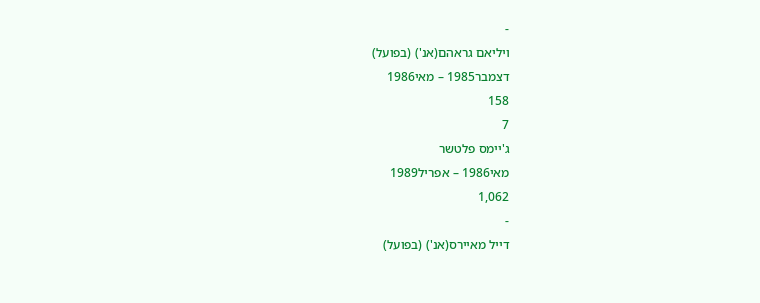-
ויליאם גראהם(אנ') (בפועל)
דצמבר1985 – מאי1986
158
7
ג'יימס פלטשר
מאי1986 – אפריל1989
1,062
-
דייל מאיירס(אנ') (בפועל)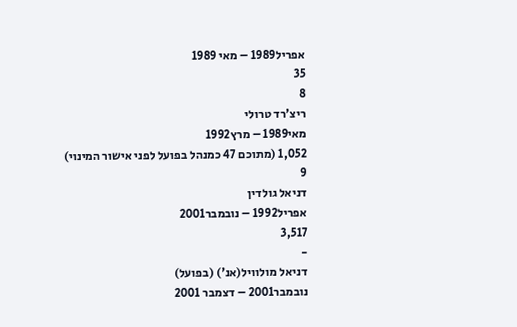אפריל1989 – מאי 1989
35
8
ריצ'רד טרולי
מאי1989 – מרץ1992
1,052 (מתוכם 47 כמנהל בפועל לפני אישור המינוי)
9
דניאל גולדין
אפריל1992 – נובמבר2001
3,517
-
דניאל מולוויל(אנ') (בפועל)
נובמבר2001 – דצמבר 2001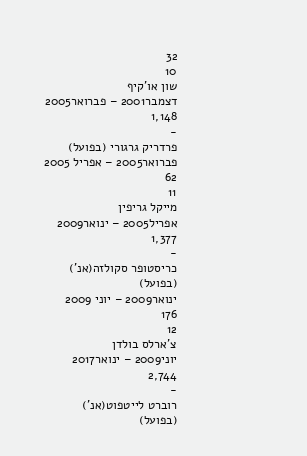32
10
שון או'קיף
דצמבר2001 – פברואר2005
1,148
-
פרדריק גרגורי (בפועל)
פברואר2005 – אפריל 2005
62
11
מייקל גריפין
אפריל2005 – ינואר2009
1,377
-
כריסטופר סקולזה(אנ') (בפועל)
ינואר2009 – יוני 2009
176
12
צ'ארלס בולדן
יוני2009 – ינואר2017
2,744
-
רוברט לייטפוט(אנ') (בפועל)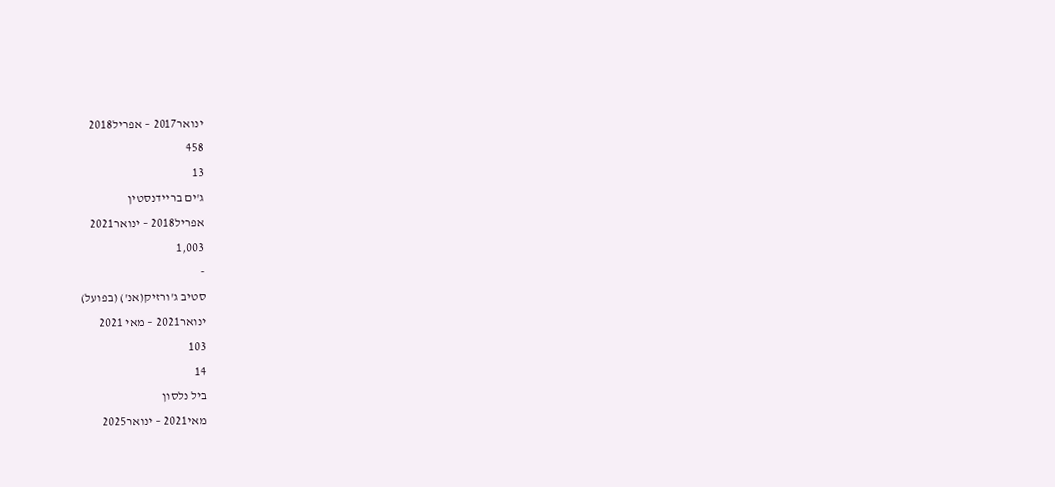ינואר2017 – אפריל2018
458
13
ג'ים בריידנסטין
אפריל2018 – ינואר2021
1,003
-
סטיב ג'ורזיק(אנ') (בפועל)
ינואר2021 – מאי 2021
103
14
ביל נלסון
מאי2021 – ינואר2025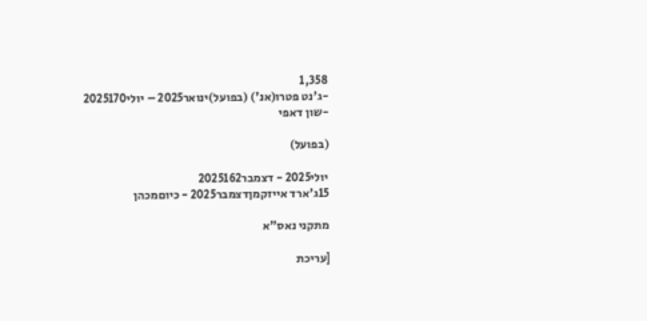1,358
-ג'נט פטרו(אנ') (בפועל)ינואר2025 – יולי2025170
-שון דאפי

(בפועל)

יולי2025 - דצמבר2025162
15ג'ארד אייזקמןדצמבר2025 - כיוםמכהן

מתקני נאס"א

[עריכת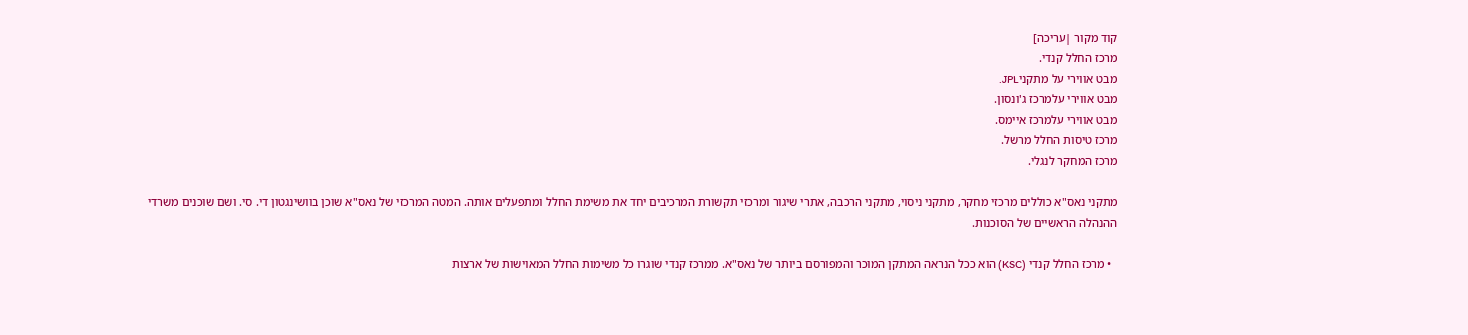קוד מקור |עריכה]
מרכז החלל קנדי.
מבט אווירי על מתקניJPL.
מבט אווירי עלמרכז ג'ונסון.
מבט אווירי עלמרכז איימס.
מרכז טיסות החלל מרשל.
מרכז המחקר לנגלי.

מתקני נאס"א כוללים מרכזי מחקר, מתקני ניסוי, מתקני הרכבה, אתרי שיגור ומרכזי תקשורת המרכיבים יחד את משימת החלל ומתפעלים אותה. המטה המרכזי של נאס"א שוכן בוושינגטון די. סי. ושם שוכנים משרדי ההנהלה הראשיים של הסוכנות.

  • מרכז החלל קנדי (KSC) הוא ככל הנראה המתקן המוכר והמפורסם ביותר של נאס"א. ממרכז קנדי שוגרו כל משימות החלל המאוישות של ארצות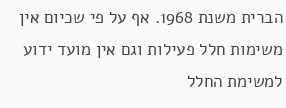הברית משנת 1968. אף על פי שכיום אין משימות חלל פעילות וגם אין מועד ידוע למשימת החלל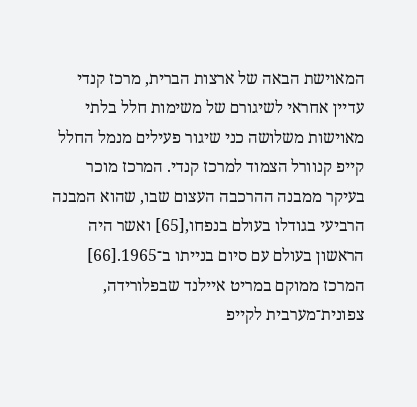המאוישת הבאה של ארצות הברית, מרכז קנדי עדיין אחראי לשיגורם של משימות חלל בלתי מאוישות משלושה כני שיגור פעילים מנמל החלל קייפ קנוורל הצמוד למרכז קנדי. המרכז מוכר בעיקר ממבנה ההרכבה העצום שבו, שהוא המבנה הרביעי בגודלו בעולם בנפחו,[65] ואשר היה הראשון בעולם עם סיום בנייתו ב־1965.[66] המרכז ממוקם במריט איילנד שבפלורידה, צפונית־מערבית לקייפ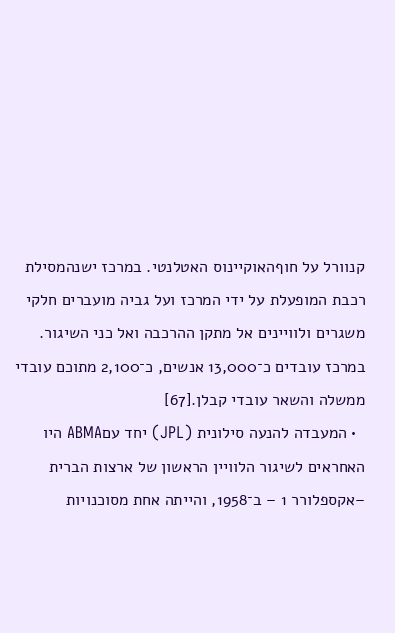קנוורל על חוףהאוקיינוס האטלנטי. במרכז ישנהמסילת רכבת המופעלת על ידי המרכז ועל גביה מועברים חלקי משגרים ולוויינים אל מתקן ההרכבה ואל כני השיגור. במרכז עובדים כ־13,000 אנשים, כ־2,100 מתוכם עובדי ממשלה והשאר עובדי קבלן.[67]
  • המעבדה להנעה סילונית (JPL) יחד עםABMA היו האחראים לשיגור הלוויין הראשון של ארצות הברית –אקספלורר 1 – ב־1958, והייתה אחת מסוכנויות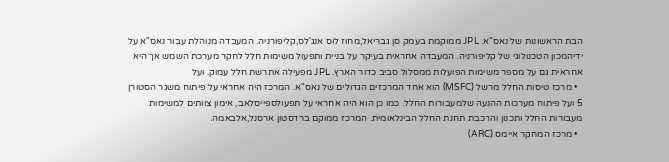הבת הראשונות של נאס"א. JPL ממוקמת בעמק סן גבריאל,מחוז לוס אנג'לס,קליפורניה. המעבדה מנוהלת עבור נאס"א על ידיהמכון הטכנולוגי של קליפורניה. המעבדה אחראית בעיקר על בניית ותפעול משימות חלל לחקר מערכת השמש אך היא אחראית גם על מספר משימות הפועלות ממסלול סביב כדור הארץ. JPL מפעילה אתרשת חלל עמוק. ועל
  • מרכז טיסות החלל מרשל (MSFC) הוא אחד המרכזים הגדולים של נאס"א. המרכז היה אחראי על פיתוח משגר הסטורן 5 ועל פיתוח מערכות ההנעה שלמעבורות החלל. כמו כן הוא היה אחראי על תפעולספייסלאב, אימון צוותים למשימות מעבורות החלל ותכנון והרכבת תחנת החלל הבינלאומית. המרכז ממוקם ברדסטון ארסנל,אלבאמה.
  • מרכז המחקר איימס (ARC)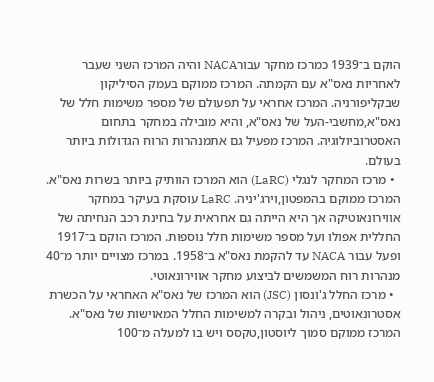הוקם ב־1939 כמרכז מחקר עבורNACA והיה המרכז השני שעבר לאחריות נאס"א עם הקמתה. המרכז ממוקם בעמק הסיליקון שבקליפורניה. המרכז אחראי על תפעולם של מספר משימות חלל של נאס"א,מחשבי-העל של נאס"א, והיא מובילה במחקר בתחום האסטרוביולוגיה. המרכז מפעיל גם אתמנהרות הרוח הגדולות ביותר בעולם.
  • מרכז המחקר לנגלי (LaRC) הוא המרכז הוותיק ביותר בשרות נאס"א. המרכז ממוקם בהמפטון,וירג'יניה. LaRC עוסקת בעיקר במחקר אווירונאוטיקה אך היא הייתה גם אחראית על בחינת רכב הנחיתה של החללית אפולו ועל מספר משימות חלל נוספות. המרכז הוקם ב־1917 ופעל עבור NACA עד להקמת נאס"א ב־1958. במרכז מצויים יותר מ־40 מנהרות רוח המשמשים לביצוע מחקר אווירונאוטי.
  • מרכז החלל ג'ונסון (JSC) הוא המרכז של נאס"א האחראי על הכשרת אסטרונאוטים, ניהול ובקרה למשימות החלל המאוישות של נאס"א. המרכז ממוקם סמוך ליוסטון,טקסס ויש בו למעלה מ־100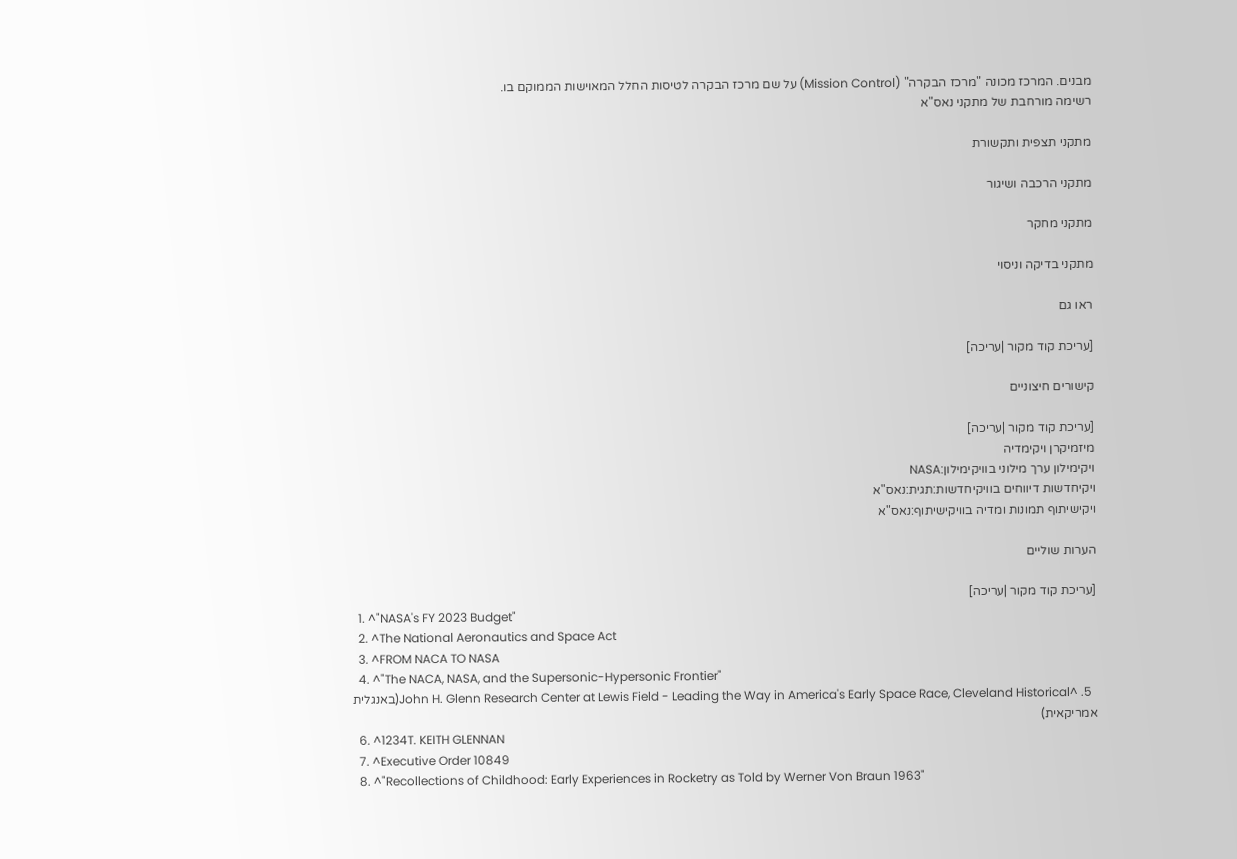מבנים. המרכז מכונה "מרכז הבקרה" (Mission Control) על שם מרכז הבקרה לטיסות החלל המאוישות הממוקם בו.
רשימה מורחבת של מתקני נאס"א

מתקני תצפית ותקשורת

מתקני הרכבה ושיגור

מתקני מחקר

מתקני בדיקה וניסוי

ראו גם

[עריכת קוד מקור |עריכה]

קישורים חיצוניים

[עריכת קוד מקור |עריכה]
מיזמיקרן ויקימדיה
ויקימילון ערך מילוני בוויקימילון:NASA
ויקיחדשות דיווחים בוויקיחדשות:תגית:נאס"א
ויקישיתוף תמונות ומדיה בוויקישיתוף:נאס"א

הערות שוליים

[עריכת קוד מקור |עריכה]
  1. ^"NASA's FY 2023 Budget"
  2. ^The National Aeronautics and Space Act
  3. ^FROM NACA TO NASA
  4. ^"The NACA, NASA, and the Supersonic-Hypersonic Frontier"
  5. ^John H. Glenn Research Center at Lewis Field - Leading the Way in America's Early Space Race, Cleveland Historical(באנגלית אמריקאית)
  6. ^1234T. KEITH GLENNAN
  7. ^Executive Order 10849
  8. ^"Recollections of Childhood: Early Experiences in Rocketry as Told by Werner Von Braun 1963"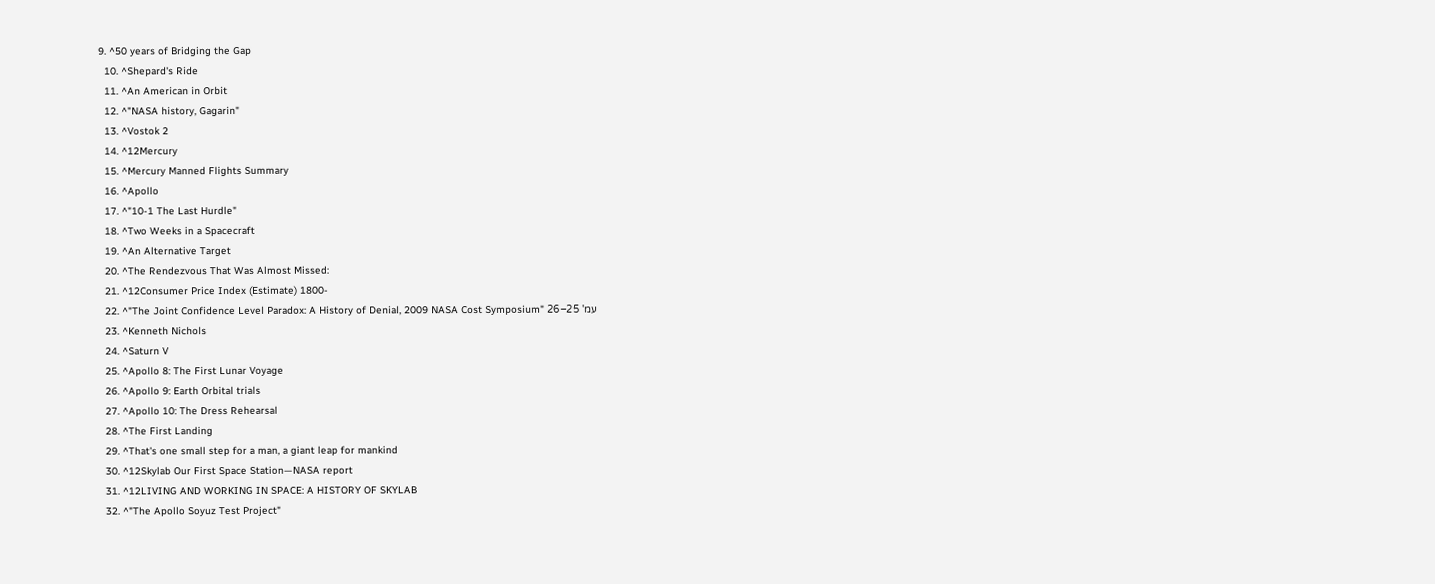9. ^50 years of Bridging the Gap
  10. ^Shepard's Ride
  11. ^An American in Orbit
  12. ^"NASA history, Gagarin"
  13. ^Vostok 2
  14. ^12Mercury
  15. ^Mercury Manned Flights Summary
  16. ^Apollo
  17. ^"10-1 The Last Hurdle"
  18. ^Two Weeks in a Spacecraft
  19. ^An Alternative Target
  20. ^The Rendezvous That Was Almost Missed:
  21. ^12Consumer Price Index (Estimate) 1800-
  22. ^"The Joint Confidence Level Paradox: A History of Denial, 2009 NASA Cost Symposium" עמ' 25–26
  23. ^Kenneth Nichols
  24. ^Saturn V
  25. ^Apollo 8: The First Lunar Voyage
  26. ^Apollo 9: Earth Orbital trials
  27. ^Apollo 10: The Dress Rehearsal
  28. ^The First Landing
  29. ^That's one small step for a man, a giant leap for mankind
  30. ^12Skylab Our First Space Station—NASA report
  31. ^12LIVING AND WORKING IN SPACE: A HISTORY OF SKYLAB
  32. ^"The Apollo Soyuz Test Project"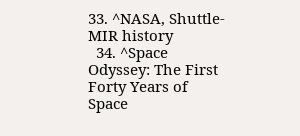33. ^NASA, Shuttle-MIR history
  34. ^Space Odyssey: The First Forty Years of Space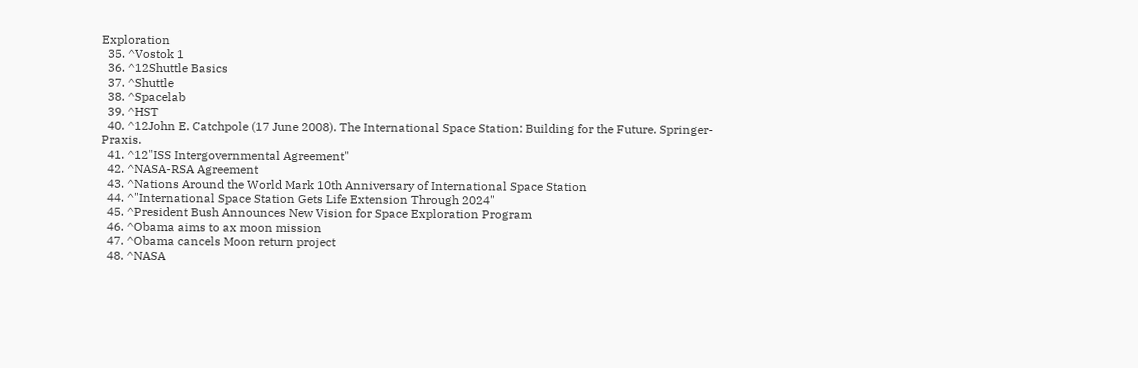Exploration
  35. ^Vostok 1
  36. ^12Shuttle Basics
  37. ^Shuttle
  38. ^Spacelab
  39. ^HST
  40. ^12John E. Catchpole (17 June 2008). The International Space Station: Building for the Future. Springer-Praxis.
  41. ^12"ISS Intergovernmental Agreement"
  42. ^NASA-RSA Agreement
  43. ^Nations Around the World Mark 10th Anniversary of International Space Station
  44. ^"International Space Station Gets Life Extension Through 2024"
  45. ^President Bush Announces New Vision for Space Exploration Program
  46. ^Obama aims to ax moon mission
  47. ^Obama cancels Moon return project
  48. ^NASA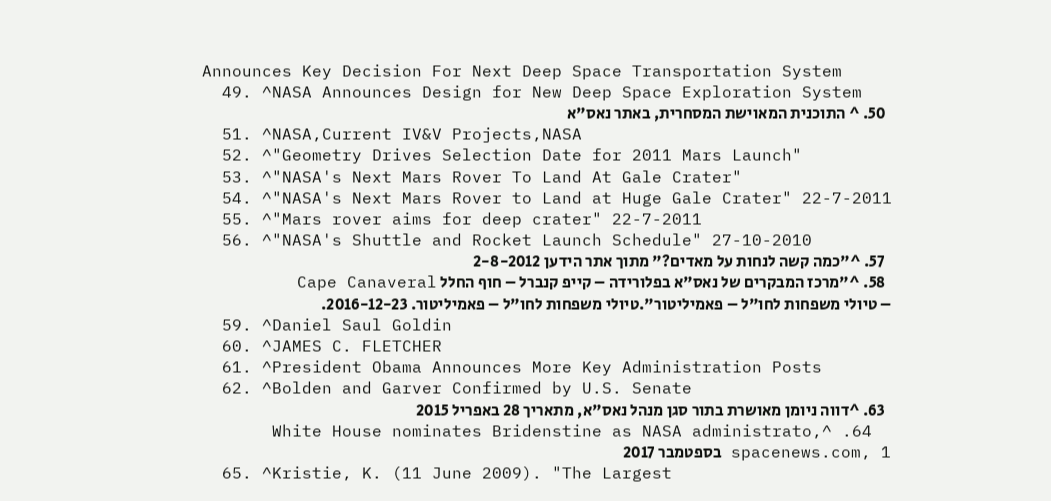Announces Key Decision For Next Deep Space Transportation System
  49. ^NASA Announces Design for New Deep Space Exploration System
  50. ^ התוכנית המאוישת המסחרית, באתר נאס"א
  51. ^NASA,Current IV&V Projects,NASA
  52. ^"Geometry Drives Selection Date for 2011 Mars Launch"
  53. ^"NASA's Next Mars Rover To Land At Gale Crater"
  54. ^"NASA's Next Mars Rover to Land at Huge Gale Crater" 22-7-2011
  55. ^"Mars rover aims for deep crater" 22-7-2011
  56. ^"NASA's Shuttle and Rocket Launch Schedule" 27-10-2010
  57. ^"כמה קשה לנחות על מאדים?" מתוך אתר הידען 2-8-2012
  58. ^"מרכז המבקרים של נאס"א בפלורידה – קייפ קנברל – חוף החלל Cape Canaveral – טיולי משפחות לחו"ל – פאמיליטור".טיולי משפחות לחו"ל – פאמיליטור. 2016-12-23.
  59. ^Daniel Saul Goldin
  60. ^JAMES C. FLETCHER
  61. ^President Obama Announces More Key Administration Posts
  62. ^Bolden and Garver Confirmed by U.S. Senate
  63. ^דווה ניומן מאושרת בתור סגן מנהל נאס"א, מתאריך 28 באפריל 2015
  64. ^White House nominates Bridenstine as NASA administrato, spacenews.com, 1 בספטמבר 2017
  65. ^Kristie, K. (11 June 2009). "The Largest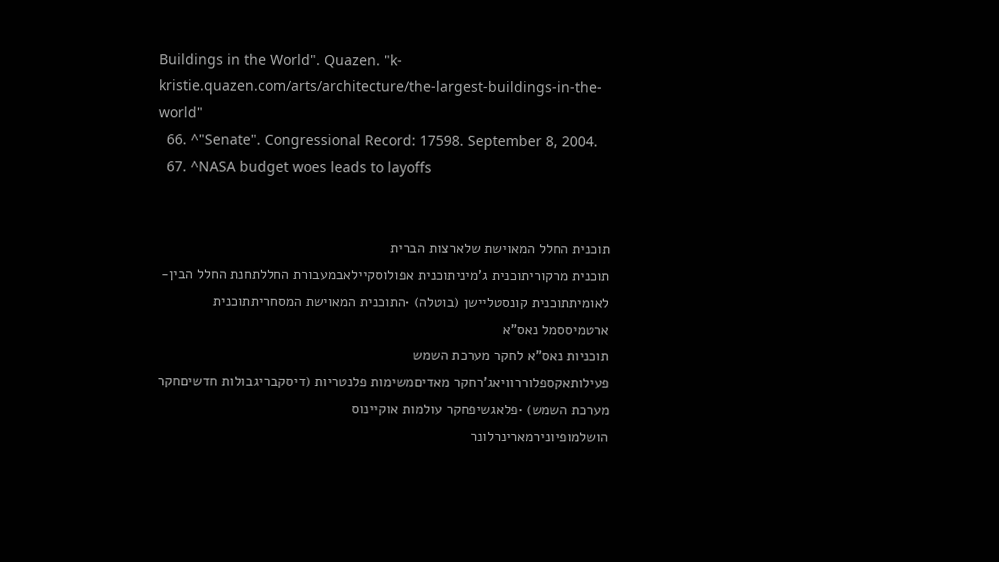Buildings in the World". Quazen. "k-kristie.quazen.com/arts/architecture/the-largest-buildings-in-the-world"
  66. ^"Senate". Congressional Record: 17598. September 8, 2004.
  67. ^NASA budget woes leads to layoffs


תוכנית החלל המאוישת שלארצות הברית
תוכנית מרקוריתוכנית ג'מיניתוכנית אפולוסקיילאבמעבורת החללתחנת החלל הבין-לאומיתתוכנית קונסטליישן (בוטלה) •התוכנית המאוישת המסחריתתוכנית ארטמיססמל נאס"א
תוכניות נאס"א לחקר מערכת השמש
פעילותאקספלוררוויאג'רחקר מאדיםמשימות פלנטריות (דיסקבריגבולות חדשיםחקר מערכת השמש) •פלאגשיפחקר עולמות אוקיינוס
הושלמופיונירמארינרלונר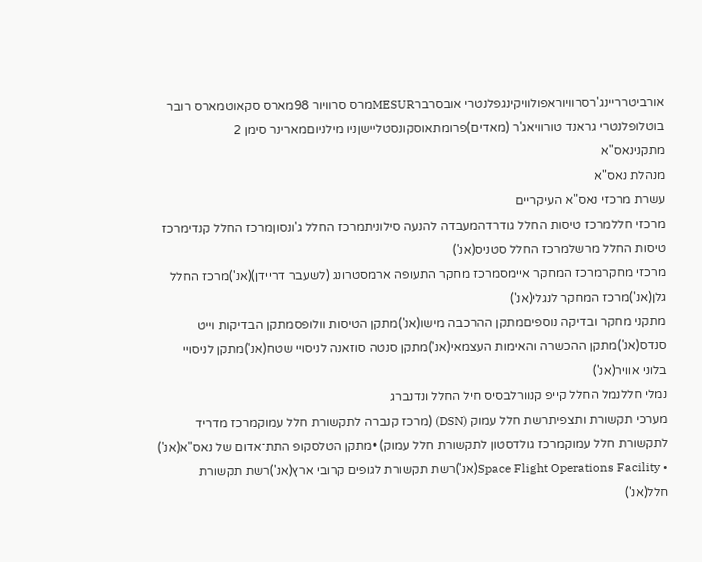אורביטרריינג'רסרוויוראפולוויקינגפלנטרי אובסרברMESURמרס סרוויור 98מארס סקאוטמארס רובר
בוטלופלנטרי גראנד טורוויאג'ר (מאדים)פרומתאוסקונסטליישןניו מילניוםמארינר סימן 2
מתקנינאס"א
מנהלת נאס"א
עשרת מרכזי נאס"א העיקריים
מרכזי חללמרכז טיסות החלל גודרדהמעבדה להנעה סילוניתמרכז החלל ג'ונסוןמרכז החלל קנדימרכז טיסות החלל מרשלמרכז החלל סטניס(אנ')
מרכזי מחקרמרכז המחקר איימסמרכז מחקר התעופה ארמסטרונג (לשעבר דריידן)(אנ')מרכז החלל גלן(אנ')מרכז המחקר לנגלי(אנ')
מתקני מחקר ובדיקה נוספיםמתקן ההרכבה מישו(אנ')מתקן הטיסות וולופסמתקן הבדיקות וייט סנדס(אנ')מתקן ההכשרה והאימות העצמאי(אנ')מתקן סנטה סוזאנה לניסויי שטח(אנ')מתקן לניסויי בלוני אוויר(אנ')
נמלי חללנמל החלל קייפ קנוורלבסיס חיל החלל ונדנברג
מערכי תקשורת ותצפיתרשת חלל עמוק (DSN) (מרכז קנברה לתקשורת חלל עמוקמרכז מדריד לתקשורת חלל עמוקמרכז גולדסטון לתקשורת חלל עמוק) •מתקן הטלסקופ התת־אדום של נאס"א(אנ') • Space Flight Operations Facility(אנ')רשת תקשורת לגופים קרובי ארץ(אנ')רשת תקשורת חלל(אנ')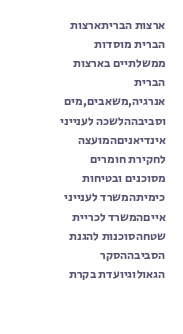ארצות הבריתארצות הברית מוסדות ממשלתיים בארצות הברית
אנרגיה,משאבים,מים וסביבההלשכה לענייני אינדיאניםהמועצה לחקירת חומרים מסוכנים ובטיחות כימיתהמשרד לענייני אייםהמשרד לכריית שטחהסוכנות להגנת הסביבההסקר הגאולוגיועדת בקרת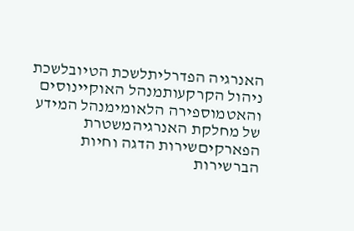האנרגיה הפדרליתלשכת הטיובלשכת ניהול הקרקעותמנהל האוקיינוסים והאטמוספירה הלאומימנהל המידע של מחלקת האנרגיהמשטרת הפארקיםשירות הדגה וחיות הברשירות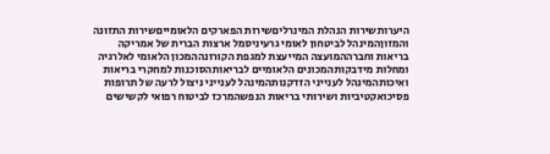היערותשירות הנהלת המינרליםשירות הפארקים הלאומייםשירות התזונה והמזוןהמינהל לביטחון לאומי גרעיניסמל ארצות הברית של אמריקה
בריאות וחברההמועצה המייעצת למגפת הקורונההמכון הלאומי לאלרגיה ומחלות מידבקותהמכונים הלאומיים לבריאותהסוכנות למחקרי בריאות ואיכותהמינהל לענייני הזדקנותהמינהל לענייני ניצול לרעה של תרופות פסיכואקטיביות ושירותי בריאות הנפשהמרכז לביטוח רפואי לקשישים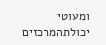ומעוטי יכולתהמרכזים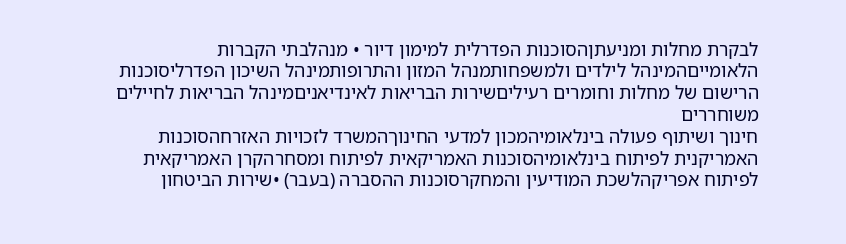לבקרת מחלות ומניעתןהסוכנות הפדרלית למימון דיור • מנהלבתי הקברות הלאומייםהמינהל לילדים ולמשפחותמנהל המזון והתרופותמינהל השיכון הפדרליסוכנות הרישום של מחלות וחומרים רעיליםשירות הבריאות לאינדיאניםמינהל הבריאות לחיילים משוחררים
חינוך ושיתוף פעולה בינלאומיהמכון למדעי החינוךהמשרד לזכויות האזרחהסוכנות האמריקנית לפיתוח בינלאומיהסוכנות האמריקאית לפיתוח ומסחרהקרן האמריקאית לפיתוח אפריקהלשכת המודיעין והמחקרסוכנות ההסברה (בעבר) •שירות הביטחון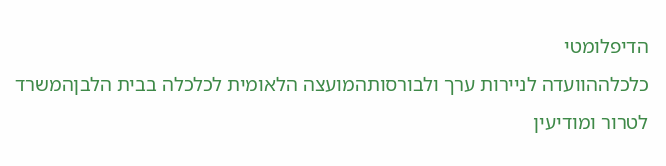הדיפלומטי
כלכלההוועדה לניירות ערך ולבורסותהמועצה הלאומית לכלכלה בבית הלבןהמשרד לטרור ומודיעין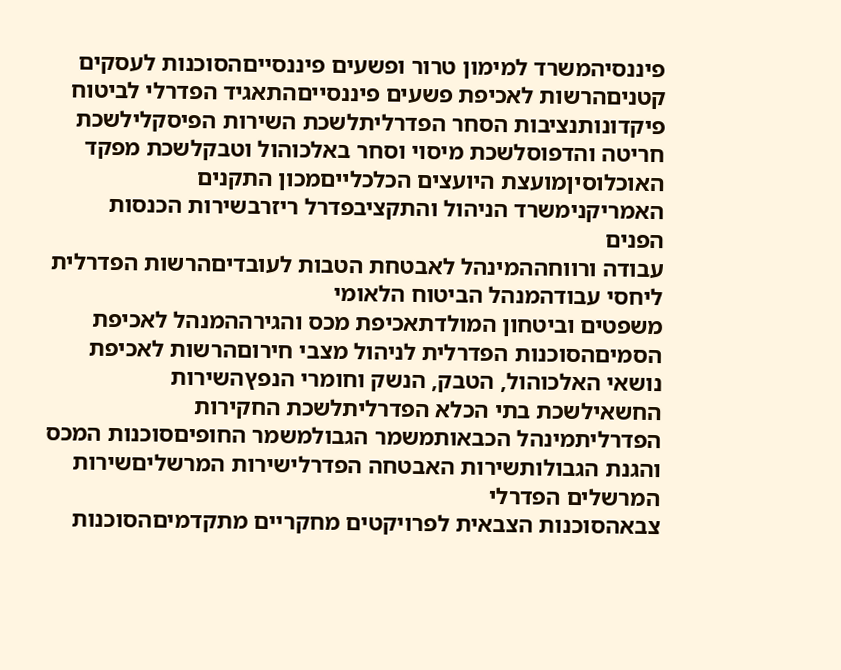פיננסיהמשרד למימון טרור ופשעים פיננסייםהסוכנות לעסקים קטניםהרשות לאכיפת פשעים פיננסייםהתאגיד הפדרלי לביטוח פיקדונותנציבות הסחר הפדרליתלשכת השירות הפיסקלילשכת חריטה והדפוסלשכת מיסוי וסחר באלכוהול וטבקלשכת מפקד האוכלוסיןמועצת היועצים הכלכלייםמכון התקנים האמריקנימשרד הניהול והתקציבפדרל ריזרבשירות הכנסות הפנים
עבודה ורווחההמינהל לאבטחת הטבות לעובדיםהרשות הפדרלית ליחסי עבודהמנהל הביטוח הלאומי
משפטים וביטחון המולדתאכיפת מכס והגירההמנהל לאכיפת הסמיםהסוכנות הפדרלית לניהול מצבי חירוםהרשות לאכיפת נושאי האלכוהול, הטבק, הנשק וחומרי הנפץהשירות החשאילשכת בתי הכלא הפדרליתלשכת החקירות הפדרליתמינהל הכבאותמשמר הגבולמשמר החופיםסוכנות המכס והגנת הגבולותשירות האבטחה הפדרלישירות המרשליםשירות המרשלים הפדרלי
צבאהסוכנות הצבאית לפרויקטים מחקריים מתקדמיםהסוכנות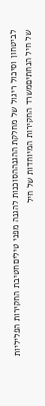לביטחון וסיכול ריגול של מחלקת ההגנההסוכנות להגנה מפני טיליםחטיבת החקירות הפליליות של חיל הנחתיםמשרד החקירות המיוחדות של חיל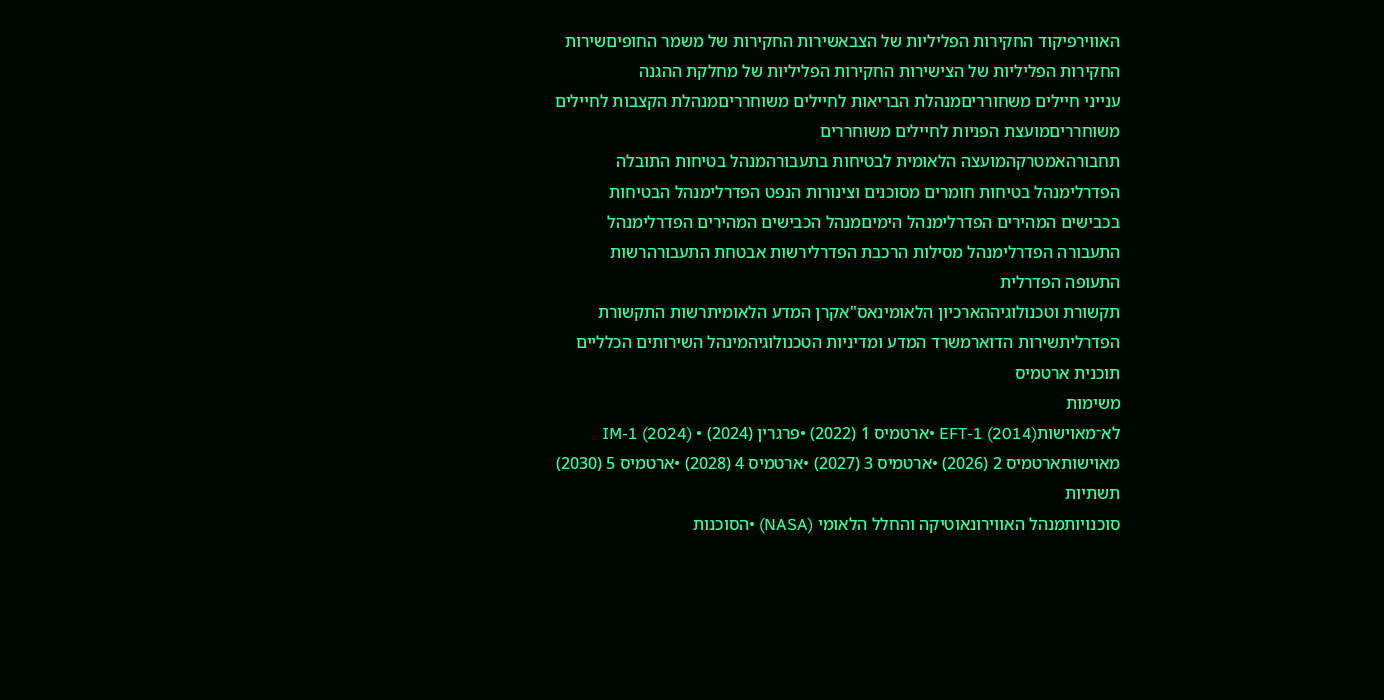האווירפיקוד החקירות הפליליות של הצבאשירות החקירות של משמר החופיםשירות החקירות הפליליות של הצישירות החקירות הפליליות של מחלקת ההגנה
ענייני חיילים משחורריםמנהלת הבריאות לחיילים משוחרריםמנהלת הקצבות לחיילים משוחרריםמועצת הפניות לחיילים משוחררים
תחבורהאמטרקהמועצה הלאומית לבטיחות בתעבורהמנהל בטיחות התובלה הפדרלימנהל בטיחות חומרים מסוכנים וצינורות הנפט הפדרלימנהל הבטיחות בכבישים המהירים הפדרלימנהל הימיםמנהל הכבישים המהירים הפדרלימנהל התעבורה הפדרלימנהל מסילות הרכבת הפדרלירשות אבטחת התעבורהרשות התעופה הפדרלית
תקשורת וטכנולוגיההארכיון הלאומינאס"אקרן המדע הלאומיתרשות התקשורת הפדרליתשירות הדוארמשרד המדע ומדיניות הטכנולוגיהמינהל השירותים הכלליים
תוכנית ארטמיס
משימות
לא־מאוישותEFT-1 (2014) •ארטמיס 1 (2022) •פרגרין (2024) • IM-1 (2024)
מאוישותארטמיס 2 (2026) •ארטמיס 3 (2027) •ארטמיס 4 (2028) •ארטמיס 5 (2030)
תשתיות
סוכנויותמנהל האווירונאוטיקה והחלל הלאומי (NASA) •הסוכנות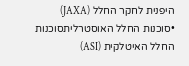היפנית לחקר החלל (JAXA) •סוכנות החלל האוסטרליתסוכנות החלל האיטלקית (ASI)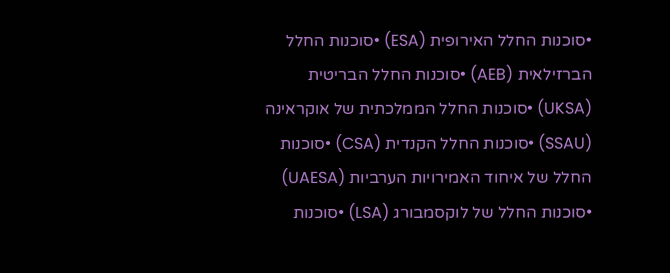•סוכנות החלל האירופית (ESA) •סוכנות החלל הברזילאית (AEB) •סוכנות החלל הבריטית (UKSA) •סוכנות החלל הממלכתית של אוקראינה (SSAU) •סוכנות החלל הקנדית (CSA) •סוכנות החלל של איחוד האמירויות הערביות (UAESA) •סוכנות החלל של לוקסמבורג (LSA) •סוכנות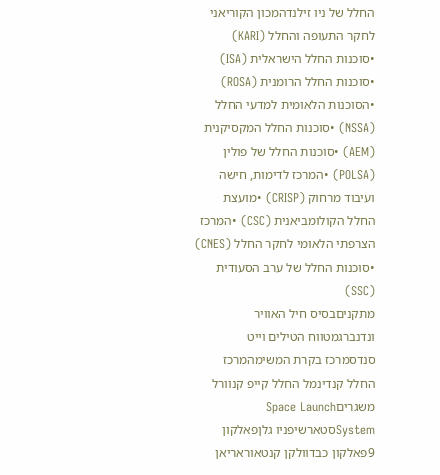החלל של ניו זילנדהמכון הקוריאני לחקר התעופה והחלל (KARI) •סוכנות החלל הישראלית (ISA) •סוכנות החלל הרומנית (ROSA) •הסוכנות הלאומית למדעי החלל (NSSA) •סוכנות החלל המקסיקנית (AEM) •סוכנות החלל של פולין (POLSA) •המרכז לדימות, חישה ועיבוד מרחוק (CRISP) •מועצת החלל הקולומביאנית (CSC) •המרכז הצרפתי הלאומי לחקר החלל (CNES) •סוכנות החלל של ערב הסעודית (SSC)
מתקניםבסיס חיל האוויר ונדנברגמטווח הטילים וייט סנדסמרכז בקרת המשימהמרכז החלל קנדינמל החלל קייפ קנוורל
משגריםSpace Launch Systemסטארשיפניו גלןפאלקון 9פאלקון כבדוולקן קנטאוראריאן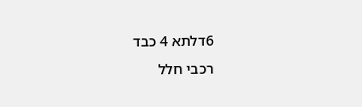6דלתא 4 כבד
רכבי חלל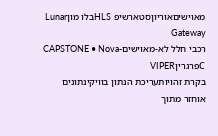מאוישיםאוריוןסטארשיפ HLSבלו מוןLunar Gateway
רכבי חלל לא-מאוישיםCAPSTONE • Nova-CפרגריןVIPER
בקרת זהויותעריכת הנתון בוויקינתונים
אוחזר מתוך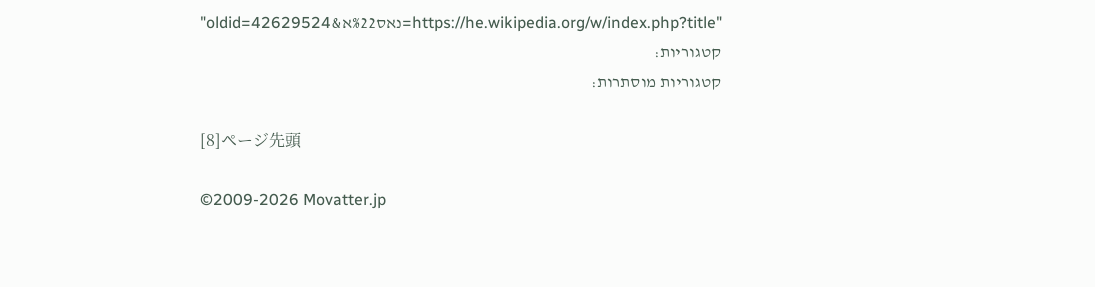"https://he.wikipedia.org/w/index.php?title=נאס%22א&oldid=42629524"
קטגוריות:
קטגוריות מוסתרות:

[8]ページ先頭

©2009-2026 Movatter.jp